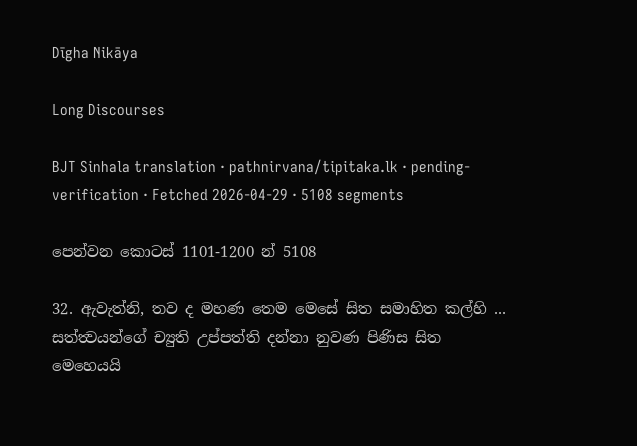Dīgha Nikāya

Long Discourses

BJT Sinhala translation · pathnirvana/tipitaka.lk · pending-verification · Fetched 2026-04-29 · 5108 segments

පෙන්වන කොටස් 1101-1200 න් 5108

32. ඇවැත්නි, තව ද මහණ තෙම මෙසේ සිත සමාහිත කල්හි ... සත්ත්‍වයන්ගේ ච්‍යුති උප්පත්ති දන්නා නුවණ පිණිස සිත මෙහෙයයි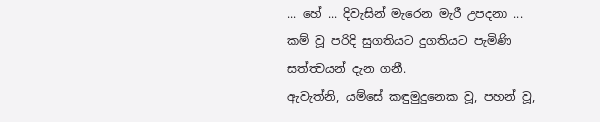... හේ ... දිවැසින් මැරෙන මැරී උපදනා ... කම් වූ පරිදි සුගතියට දුගතියට පැමිණි සත්ත්‍වයන් දැන ගනී.
ඇවැත්නි, යම්සේ කඳුමුදුනෙක වූ, පහන් වූ,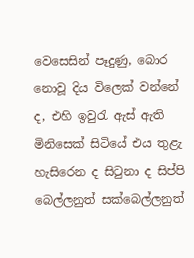වෙසෙසින් පෑදුණු, බොර නොවූ දිය විලෙක් වන්නේ ද, එහි ඉවුරැ ඇස් ඇති මිනිසෙක් සිටියේ එය තුළැ හැසිරෙන ද සිටුනා ද සිප්පි බෙල්ලනුත් සක්බෙල්ලනුත්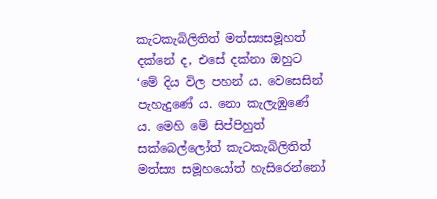කැටකැබිලිතිත් මත්ස්‍යසමූහත් දක්නේ ද, එසේ දක්නා ඔහුට ‘මේ දිය විල පහන් ය. වෙසෙසින් පැහැදුණේ ය. නො කැලැඹුණේ ය. මෙහි මේ සිප්පිහුත් සක්බෙල්ලෝත් කැටකැබිලිතිත් මත්ස්‍ය සමූහයෝත් හැසිරෙන්නෝ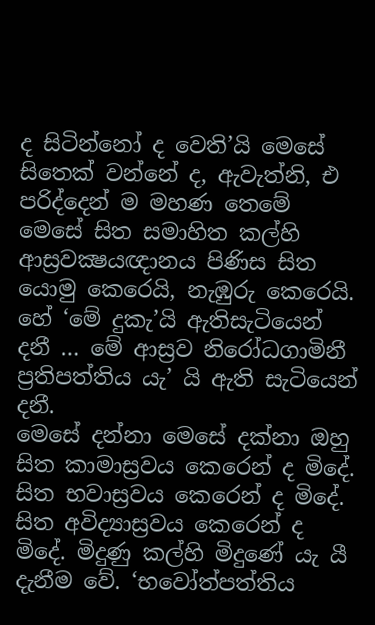ද සිටින්නෝ ද වෙති’යි මෙසේ සිතෙක් වන්නේ ද, ඇවැත්නි, එ පරිද්දෙන් ම මහණ තෙමේ මෙසේ සිත සමාහිත කල්හි ආස්‍රවක්‍ෂයඥානය පිණිස සිත යොමු කෙරෙයි, නැඹුරු කෙරෙයි. හේ ‘මේ දුකැ’යි ඇතිසැටියෙන් දනී … මේ ආස්‍රව නිරෝධගාමිනී ප්‍රතිපත්තිය යැ’ යි ඇති සැටියෙන් දනී.
මෙසේ දන්නා මෙසේ දක්නා ඔහු සිත කාමාස්‍රවය කෙරෙන් ද මිදේ. සිත භවාස්‍රවය කෙරෙන් ද මිදේ. සිත අවිද්‍යාස්‍රවය කෙරෙන් ද මිදේ. මිදුණු කල්හි මිදුණේ යැ යී දැනීම වේ. ‘භවෝත්පත්තිය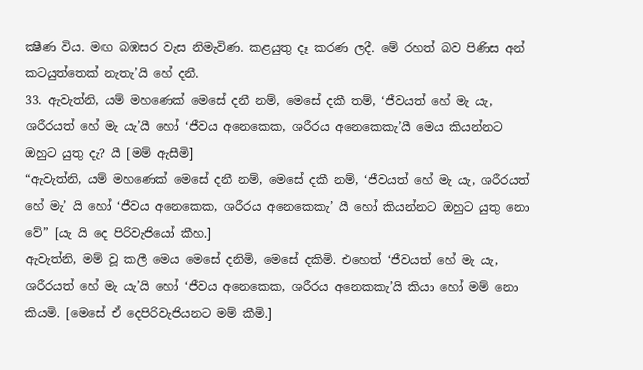ක්‍ෂීණ විය. මඟ බඹසර වැස නිමැවිණ. කළයුතු දෑ කරණ ලදී. මේ රහත් බව පිණිස අන් කටයුත්තෙක් නැතැ’යි හේ දනී.
33. ඇවැත්නි, යම් මහණෙක් මෙසේ දනී නම්, මෙසේ දකී තම්, ‘ජීවයත් හේ මැ යැ, ශරීරයත් හේ මැ යැ’යී හෝ ‘ජීවය අනෙකෙක, ශරීරය අනෙකෙකැ’යී මෙය කියන්නට ඔහුට යුතු දැ? යී [මම් ඇසීමි]
“ඇවැත්නි, යම් මහණෙක් මෙසේ දනී නම්, මෙසේ දකී නම්, ‘ජීවයත් හේ මැ යැ, ශරීරයත් හේ මැ’ යි හෝ ‘ජීවය අනෙකෙක, ශරීරය අනෙකෙකැ’ යී හෝ කියන්නට ඔහුට යුතු නො වේ” [යැ යි දෙ පිරිවැජියෝ කීහ.]
ඇවැත්නි, මම් වූ කලී මෙය මෙසේ දනිමි, මෙසේ දකිමි. එහෙත් ‘ජීවයත් හේ මැ යැ, ශරීරයත් හේ මැ යැ’යි හෝ ‘ජීවය අනෙකෙක, ශරීරය අනෙකකැ’යි කියා හෝ මම් නො කියමි. [මෙසේ ඒ දෙපිරිවැජියනට මම් කීමි.]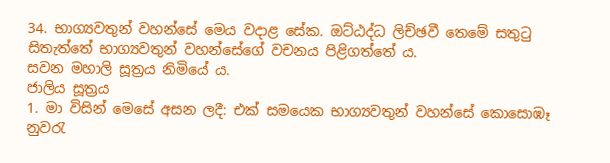34. භාග්‍යවතුන් වහන්සේ මෙය වදාළ සේක. ඔට්ඨද්ධ ලිච්ඡවී තෙමේ සතුටු සිතැත්තේ භාග්‍යවතුන් වහන්සේගේ වචනය පිළිගත්තේ ය.
සවන මහාලි සූත්‍රය නිමියේ ය.
ජාලිය සූත්‍රය
1. මා විසින් මෙසේ අසන ලදී: එක් සමයෙක භාග්‍යවතුන් වහන්සේ කොසොඹෑ නුවරැ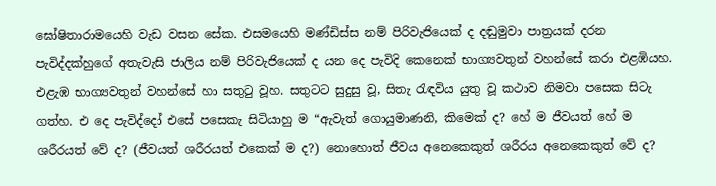ඝෝෂිතාරාමයෙහි වැඩ වසන සේක. එසමයෙහි මණ්ඩිස්ස නම් පිරිවැජියෙක් ද දඬුමුවා පාත්‍රයක් දරන පැවිද්දක්හුගේ අතැවැසි ජාලිය නම් පිරිවැජියෙක් ද යන දෙ පැවිදි කෙනෙක් භාග්‍යවතුන් වහන්සේ කරා එළඹියහ. එළැඹ භාග්‍යවතුන් වහන්සේ හා සතුටු වූහ. සතුටට සුදුසු වූ, සිතැ රැඳවිය යුතු වූ කථාව නිමවා පසෙක සිටැ ගත්හ. එ දෙ පැවිද්දෝ එසේ පසෙකැ සිටියාහු ම “ඇවැත් ගොයුමාණනි, කිමෙක් ද? හේ ම ජීවයත් හේ ම ශරීරයත් වේ ද? (ජීවයත් ශරීරයත් එකෙක් ම ද?) නොහොත් ජීවය අනෙකෙකුත් ශරීරය අනෙකෙකුත් වේ ද?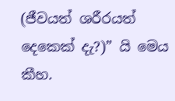(ජීවයත් ශරීරයත් දෙකෙක් දැ?)” යි මෙය කීහ.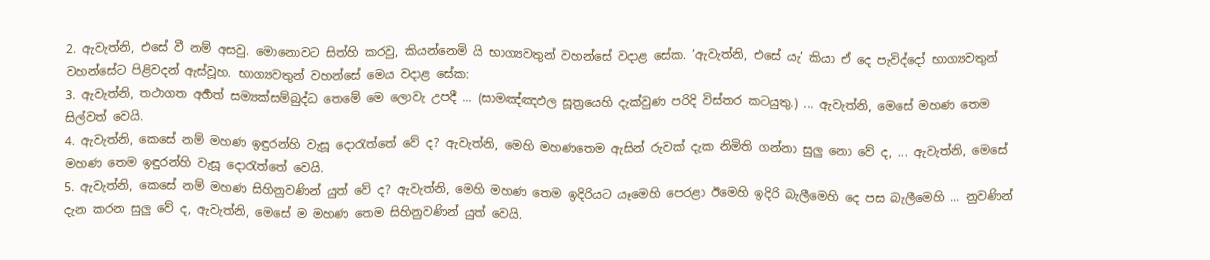2. ඇවැත්නි, එසේ වී නම් අසවු. මොනොවට සිත්හි කරවු, කියන්නෙමි යි භාග්‍යවතුන් වහන්සේ වදාළ සේක. ‘ඇවැත්නි, එසේ යැ’ කියා ඒ දෙ පැවිද්දෝ භාග්‍යවතුන් වහන්සේට පිළිවදන් ඇස්වූහ. භාග්‍යවතුන් වහන්සේ මෙය වදාළ සේක:
3. ඇවැත්නි, තථාගත අර්‍හත් සම්‍යක්සම්බුද්ධ තෙමේ මෙ ලොවැ උපදී ... (සාමඤ්ඤඵල සූත්‍රයෙහි දැක්වුණ පරිදි විස්තර කටයුතු.) ... ඇවැත්නි, මෙසේ මහණ තෙම සිල්වත් වෙයි.
4. ඇවැත්නි, කෙසේ නම් මහණ ඉඳුරන්හි වැසූ දොරැත්තේ වේ ද? ඇවැත්නි, මෙහි මහණතෙම ඇසින් රුවක් දැක නිමිති ගන්නා සුලු නො වේ ද, ... ඇවැත්නි, මෙසේ මහණ තෙම ඉඳුරන්හි වැසූ දොරැත්තේ වෙයි.
5. ඇවැත්නි, කෙසේ නම් මහණ සිහිනුවණින් යුත් වේ ද? ඇවැත්නි, මෙහි මහණ තෙම ඉදිරියට යෑමෙහි පෙරළා ඊමෙහි ඉදිරි බැලීමෙහි දෙ පස බැලීමෙහි ... නුවණින් දැන කරන සුලු වේ ද, ඇවැත්නි, මෙසේ ම මහණ තෙම සිහිනුවණින් යුත් වෙයි.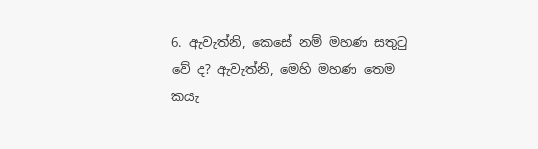6. ඇවැත්නි, කෙසේ නම් මහණ සතුටු වේ ද? ඇවැත්නි, මෙහි මහණ තෙම කයැ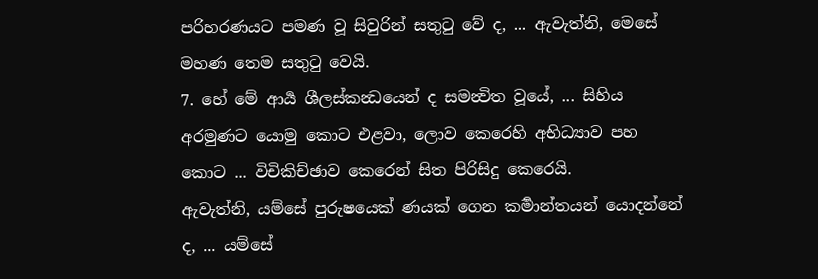පරිහරණයට පමණ වූ සිවුරින් සතුටු වේ ද, ... ඇවැත්නි, මෙසේ මහණ තෙම සතුටු වෙයි.
7. හේ මේ ආර්‍ය ශීලස්කන්‍ධයෙන් ද සමන්‍විත වූයේ, ... සිහිය අරමුණට යොමු කොට එළවා, ලොව කෙරෙහි අභිධ්‍යාව පහ කොට ... විචිකිච්ඡාව කෙරෙන් සිත පිරිසිදු කෙරෙයි.
ඇවැත්නි, යම්සේ පුරුෂයෙක් ණයක් ගෙන කර්‍මාන්තයන් යොදන්නේ ද, ... යම්සේ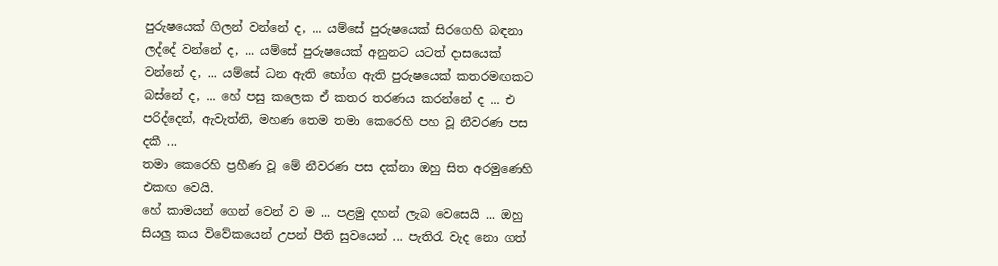පුරුෂයෙක් ගිලන් වන්නේ ද, ... යම්සේ පුරුෂයෙක් සිරගෙහි බඳනා ලද්දේ වන්නේ ද, ... යම්සේ පුරුෂයෙක් අනුනට යටත් දාසයෙක් වන්නේ ද, ... යම්සේ ධන ඇති භෝග ඇති පුරුෂයෙක් කතරමඟකට බස්නේ ද, ... හේ පසු කලෙක ඒ කතර තරණය කරන්නේ ද ... එ පරිද්දෙන්, ඇවැත්නි, මහණ තෙම තමා කෙරෙහි පහ වූ නීවරණ පස දකී ...
තමා කෙරෙහි ප්‍රහීණ වූ මේ නීවරණ පස දක්නා ඔහු සිත අරමුණෙහි එකඟ වෙයි.
හේ කාමයන් ගෙන් වෙන් ව ම ... පළමු දහන් ලැබ වෙසෙයි ... ඔහු සියලු කය විවේකයෙන් උපන් පීති සුවයෙන් ... පැතිරැ වැද නො ගත්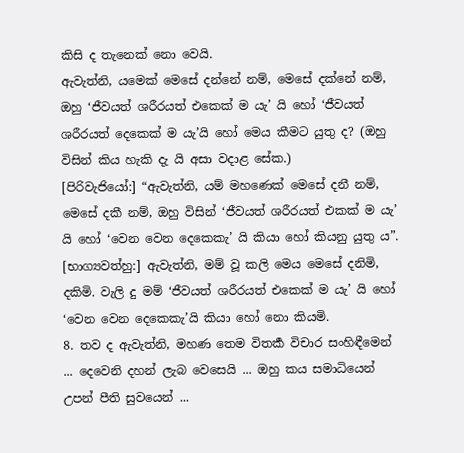කිසි ද තැනෙක් නො වෙයි.
ඇවැත්නි, යමෙක් මෙසේ දන්නේ නම්, මෙසේ දක්නේ නම්, ඔහු ‘ජීවයත් ශරීරයත් එකෙක් ම යැ’ යි හෝ ‘ජීවයත් ශරීරයත් දෙකෙක් ම යැ’යි හෝ මෙය කීමට යුතු ද? (ඔහු විසින් කිය හැකි දැ යි අසා වදාළ සේක.)
[පිරිවැජියෝ:] “ඇවැත්නි, යම් මහණෙක් මෙසේ දනී නම්, මෙසේ දකී නම්, ඔහු විසින් ‘ජීවයත් ශරීරයත් එකක් ම යැ’ යි හෝ ‘වෙන වෙන දෙකෙකැ’ යි කියා හෝ කියනු යුතු ය”.
[භාග්‍යවත්හු:] ඇවැත්නි, මම් වූ කලි මෙය මෙසේ දනිමි, දකිමි. වැලි දු මම් ‘ජීවයත් ශරීරයත් එකෙක් ම යැ’ යි හෝ ‘වෙන වෙන දෙකෙකැ’යි කියා හෝ නො කියමි.
8. තව ද ඇවැත්නි, මහණ තෙම විතර්‍ක විචාර සංහිඳීමෙන් ... දෙවෙනි දහන් ලැබ වෙසෙයි ... ඔහු කය සමාධියෙන් උපන් පීති සුවයෙන් ...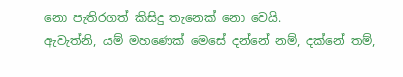නො පැතිරගත් කිසිදු තැනෙක් නො වෙයි.
ඇවැත්නි, යම් මහණෙක් මෙසේ දන්නේ නම්, දක්නේ තම්,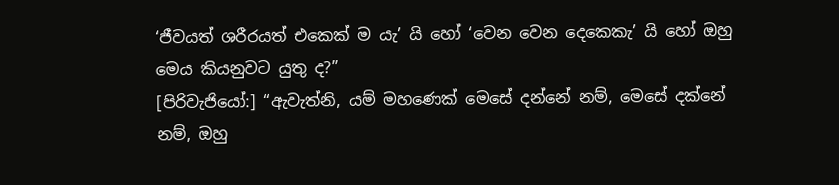‘ජීවයත් ශරීරයත් එකෙක් ම යැ’ යි හෝ ‘වෙන වෙන දෙකෙකැ’ යි හෝ ඔහු මෙය කියනුවට යුතු ද?”
[පිරිවැජියෝ:] “ඇවැත්නි, යම් මහණෙක් මෙසේ දන්නේ නම්, මෙසේ දක්නේ නම්, ඔහු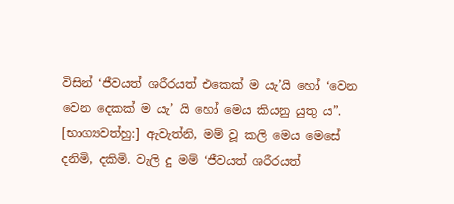විසින් ‘ජීවයත් ශරීරයත් එකෙක් ම යැ’යි හෝ ‘වෙන වෙන දෙකක් ම යැ’ යි හෝ මෙය කියනු යුතු ය”.
[භාග්‍යවත්හු:] ඇවැත්නි, මම් වූ කලි මෙය මෙසේ දනිමි, දකිමි. වැලි දු මම් ‘ජීවයත් ශරීරයත්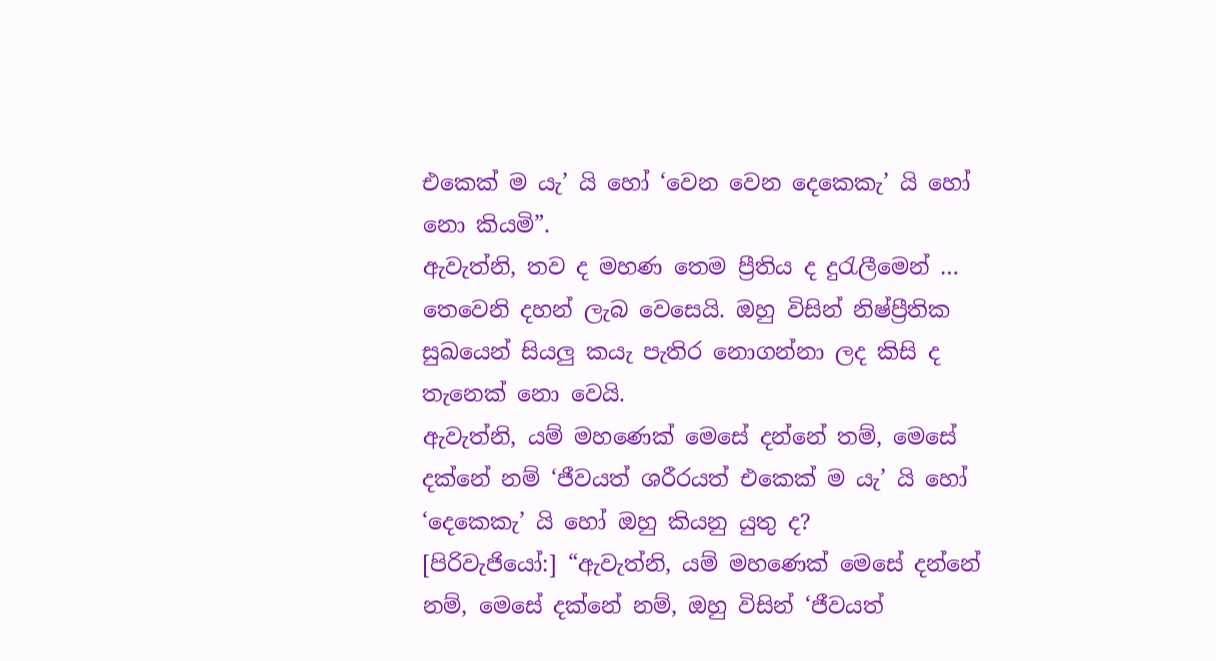එකෙක් ම යැ’ යි හෝ ‘වෙන වෙන දෙකෙකැ’ යි හෝ නො කියමි”.
ඇවැත්නි, තව ද මහණ තෙම ප්‍රීතිය ද දුරැලීමෙන් … තෙවෙනි දහන් ලැබ වෙසෙයි. ඔහු විසින් නිෂ්ප්‍රීතික සුඛයෙන් සියලු කයැ පැතිර නොගන්නා ලද කිසි ද තැනෙක් නො වෙයි.
ඇවැත්නි, යම් මහණෙක් මෙසේ දන්නේ තම්, මෙසේ දක්නේ නම් ‘ජීවයත් ශරීරයත් එකෙක් ම යැ’ යි හෝ ‘දෙකෙකැ’ යි හෝ ඔහු කියනු යුතු ද?
[පිරිවැජියෝ:] “ඇවැත්නි, යම් මහණෙක් මෙසේ දන්නේ නම්, මෙසේ දක්නේ නම්, ඔහු විසින් ‘ජීවයත්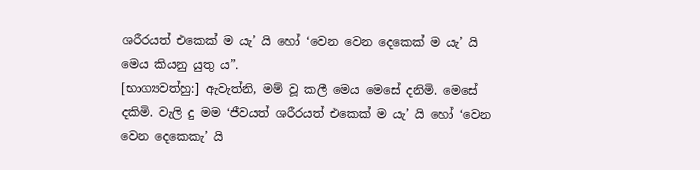ශරීරයත් එකෙක් ම යැ’ යි හෝ ‘වෙන වෙන දෙකෙක් ම යැ’ යි මෙය කියනු යුතු ය”.
[භාග්‍යවත්හු:] ඇවැත්නි, මම් වූ කලී මෙය මෙසේ දනිමි. මෙසේ දකිමි. වැලි දු මම ‘ජීවයත් ශරීරයත් එකෙක් ම යැ’ යි හෝ ‘වෙන වෙන දෙකෙකැ’ යි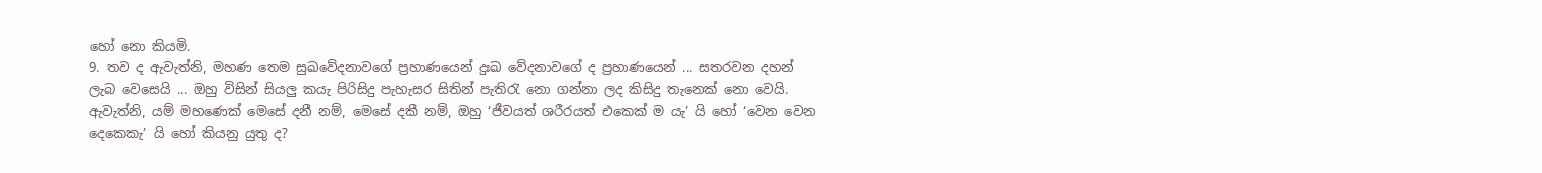හෝ නො කියමි.
9. තව ද ඇවැත්නි, මහණ තෙම සුඛවේදනාවගේ ප්‍රහාණයෙන් දුඃඛ වේදනාවගේ ද ප්‍රහාණයෙන් ... සතරවන දහන් ලැබ වෙසෙයි ... ඔහු විසින් සියලු කයැ පිරිසිදු පැහැසර සිතින් පැතිරැ නො ගන්නා ලද කිසිදු තැනෙක් නො වෙයි.
ඇවැත්නි, යම් මහණෙක් මෙසේ දනී නම්, මෙසේ දකී නම්, ඔහු ‘ජීවයත් ශරීරයත් එකෙක් ම යැ’ යි හෝ ‘වෙන වෙන දෙකෙකැ’ යි හෝ කියනු යුතු ද?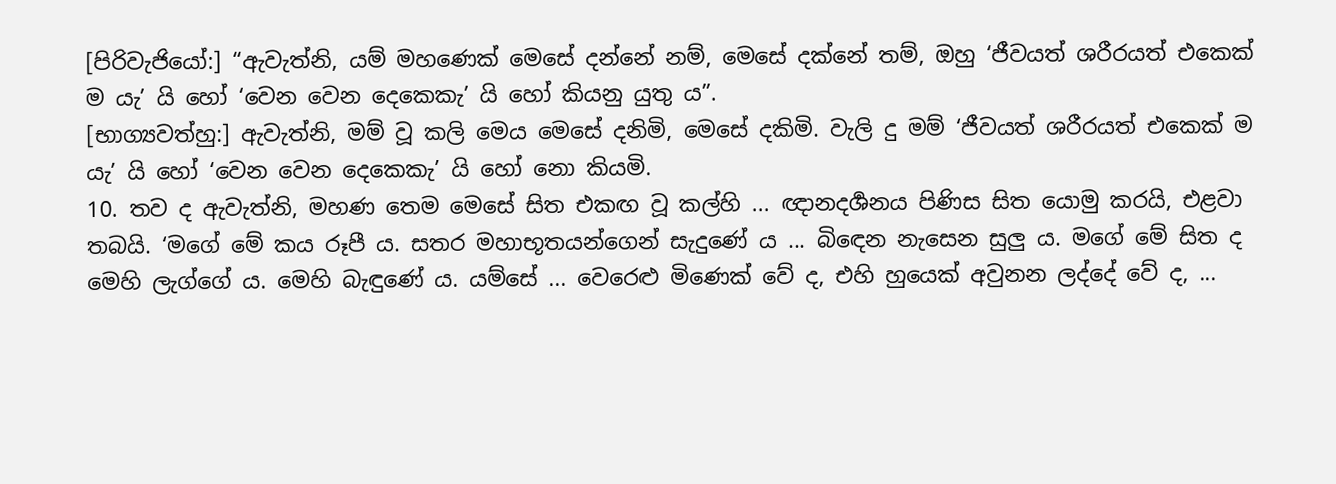[පිරිවැජියෝ:] “ඇවැත්නි, යම් මහණෙක් මෙසේ දන්නේ නම්, මෙසේ දක්නේ තම්, ඔහු ‘ජීවයත් ශරීරයත් එකෙක් ම යැ’ යි හෝ ‘වෙන වෙන දෙකෙකැ’ යි හෝ කියනු යුතු ය”.
[භාග්‍යවත්හු:] ඇවැත්නි, මම් වූ කලි මෙය මෙසේ දනිමි, මෙසේ දකිමි. වැලි දු මම් ‘ජීවයත් ශරීරයත් එකෙක් ම යැ’ යි හෝ ‘වෙන වෙන දෙකෙකැ’ යි හෝ නො කියමි.
10. තව ද ඇවැත්නි, මහණ තෙම මෙසේ සිත එකඟ වූ කල්හි ... ඥානදර්‍ශනය පිණිස සිත යොමු කරයි, එළවා තබයි. ‘මගේ මේ කය රූපී ය. සතර මහාභූතයන්ගෙන් සැදුණේ ය ... බිඳෙන නැසෙන සුලු ය. මගේ මේ සිත ද මෙහි ලැග්ගේ ය. මෙහි බැඳුණේ ය. යම්සේ ... වෙරෙළු මිණෙක් වේ ද, එහි හුයෙක් අවුනන ලද්දේ වේ ද, ...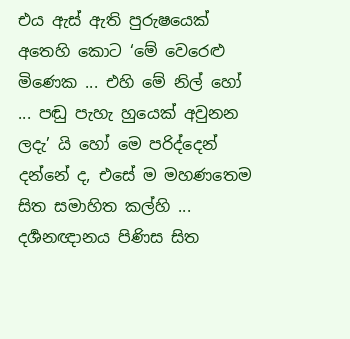එය ඇස් ඇති පුරුෂයෙක් අතෙහි කොට ‘මේ වෙරෙළු මිණෙක ... එහි මේ නිල් හෝ ... පඬු පැහැ හුයෙක් අවුනන ලදැ’ යි හෝ මෙ පරිද්දෙන් දන්නේ ද, එසේ ම මහණතෙම සිත සමාහිත කල්හි ... දර්‍ශනඥානය පිණිස සිත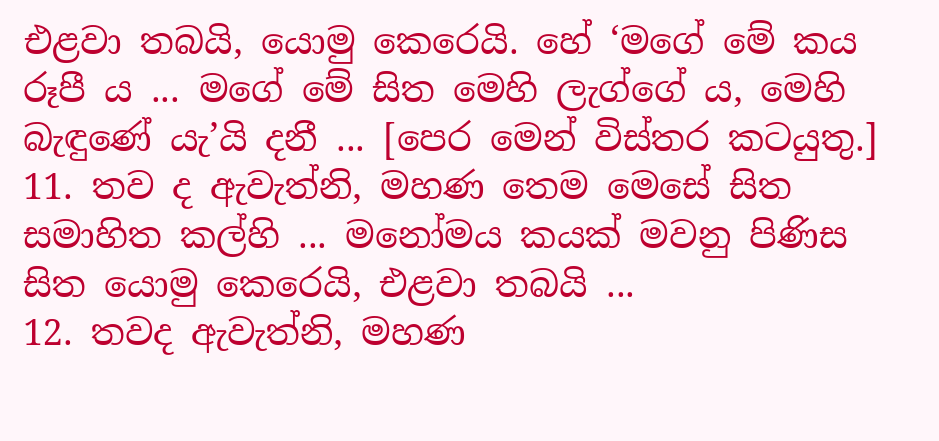එළවා තබයි, යොමු කෙරෙයි. හේ ‘මගේ මේ කය රූපී ය ... මගේ මේ සිත මෙහි ලැග්ගේ ය, මෙහි බැඳුණේ යැ’යි දනී ... [පෙර මෙන් විස්තර කටයුතු.]
11. තව ද ඇවැත්නි, මහණ තෙම මෙසේ සිත සමාහිත කල්හි ... මනෝමය කයක් මවනු පිණිස සිත යොමු කෙරෙයි, එළවා තබයි ...
12. තවද ඇවැත්නි, මහණ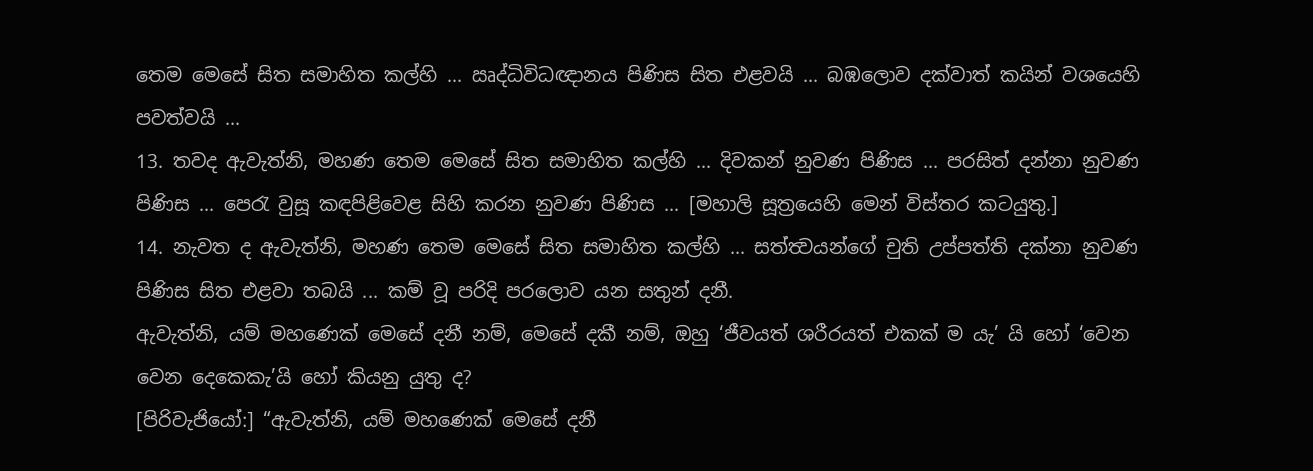තෙම මෙසේ සිත සමාහිත කල්හි ... ඍද්ධිවිධඥානය පිණිස සිත එළවයි ... බඹලොව දක්වාත් කයින් වශයෙහි පවත්වයි ...
13. තවද ඇවැත්නි, මහණ තෙම මෙසේ සිත සමාහිත කල්හි ... දිවකන් නුවණ පිණිස ... පරසිත් දන්නා නුවණ පිණිස ... පෙරැ වුසූ කඳපිළිවෙළ සිහි කරන නුවණ පිණිස ... [මහාලි සූත්‍රයෙහි මෙන් විස්තර කටයුතු.]
14. නැවත ද ඇවැත්නි, මහණ තෙම මෙසේ සිත සමාහිත කල්හි ... සත්ත්‍වයන්ගේ චුති උප්පත්ති දක්නා නුවණ පිණිස සිත එළවා තබයි ... කම් වූ පරිදි පරලොව යන සතුන් දනී.
ඇවැත්නි, යම් මහණෙක් මෙසේ දනී නම්, මෙසේ දකී නම්, ඔහු ‘ජීවයත් ශරීරයත් එකක් ම යැ’ යි හෝ ‘වෙන වෙන දෙකෙකැ’යි හෝ කියනු යුතු ද?
[පිරිවැජියෝ:] “ඇවැත්නි, යම් මහණෙක් මෙසේ දනී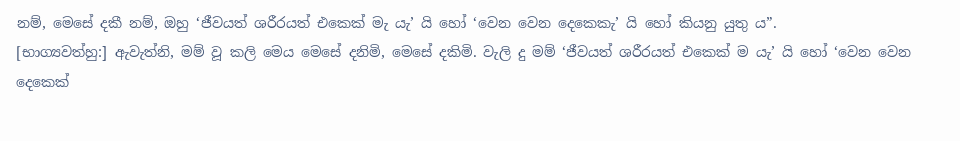නම්, මෙසේ දකී නම්, ඔහු ‘ජීවයත් ශරීරයත් එකෙක් මැ යැ’ යි හෝ ‘වෙන වෙන දෙකෙකැ’ යි හෝ කියනු යුතු ය”.
[භාග්‍යවත්හු:] ඇවැත්නි, මම් වූ කලි මෙය මෙසේ දනිමි, මෙසේ දකිමි. වැලි දු මම් ‘ජීවයත් ශරීරයත් එකෙක් ම යැ’ යි හෝ ‘වෙන වෙන දෙකෙක්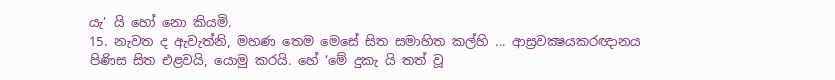යැ’ යි හෝ නො කියමි.
15. නැවත ද ඇවැත්නි, මහණ තෙම මෙසේ සිත සමාහිත කල්හි ... ආස්‍රවක්‍ෂයකරඥානය පිණිස සිත එළවයි, යොමු කරයි. හේ ‘මේ දුකැ යි තත් වූ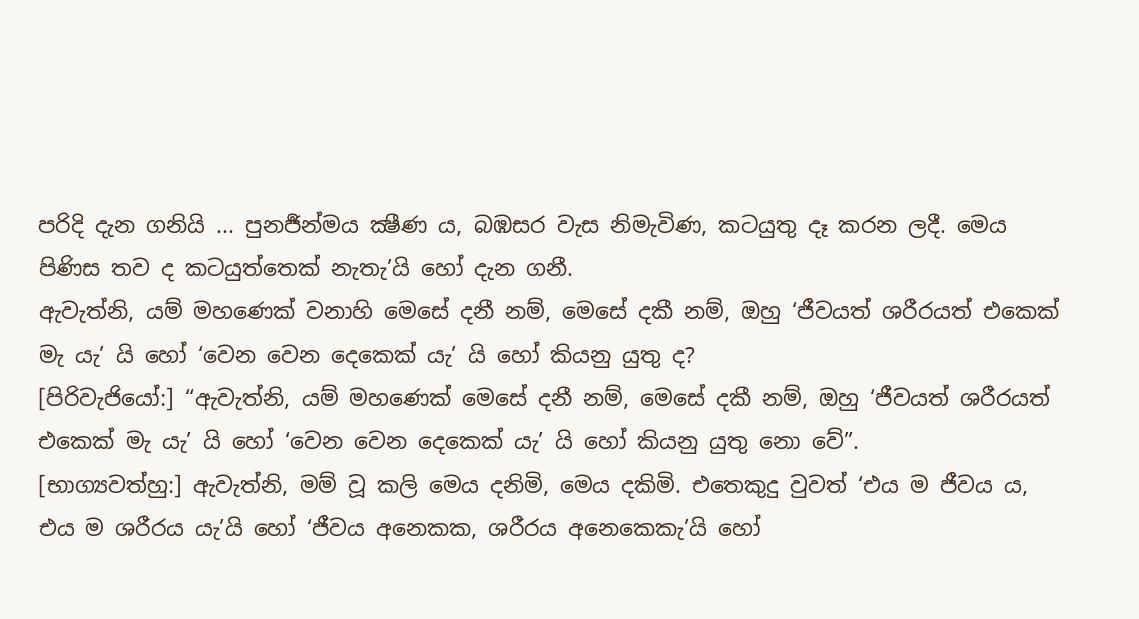පරිදි දැන ගනියි ... පුනර්‍ජන්මය ක්‍ෂීණ ය, බඹසර වැස නිමැවිණ, කටයුතු දෑ කරන ලදී. මෙය පිණිස තව ද කටයුත්තෙක් නැතැ’යි හෝ දැන ගනී.
ඇවැත්නි, යම් මහණෙක් වනාහි මෙසේ දනී නම්, මෙසේ දකී නම්, ඔහු ‘ජීවයත් ශරීරයත් එකෙක් මැ යැ’ යි හෝ ‘වෙන වෙන දෙකෙක් යැ’ යි හෝ කියනු යුතු ද?
[පිරිවැජියෝ:] “ඇවැත්නි, යම් මහණෙක් මෙසේ දනී නම්, මෙසේ දකී නම්, ඔහු ‘ජීවයත් ශරීරයත් එකෙක් මැ යැ’ යි හෝ ‘වෙන වෙන දෙකෙක් යැ’ යි හෝ කියනු යුතු නො වේ”.
[භාග්‍යවත්හු:] ඇවැත්නි, මම් වූ කලි මෙය දනිමි, මෙය දකිමි. එතෙකුදු වුවත් ‘එය ම ජීවය ය, එය ම ශරීරය යැ’යි හෝ ‘ජීවය අනෙකක, ශරීරය අනෙකෙකැ’යි හෝ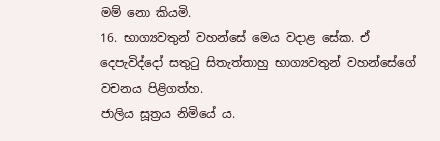මම් නො කියමි.
16. භාග්‍යවතුන් වහන්සේ මෙය වදාළ සේක. ඒ දෙපැවිද්දෝ සතුටු සිතැත්තාහු භාග්‍යවතුන් වහන්සේගේ වචනය පිළිගත්හ.
ජාලිය සූත්‍රය නිමියේ ය.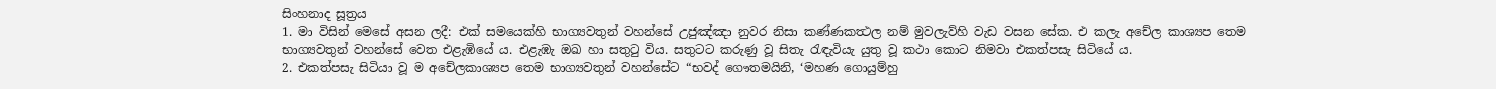සිංහනාද සූත්‍රය
1. මා විසින් මෙසේ අසන ලදී: එක් සමයෙක්හි භාග්‍යවතුන් වහන්සේ උජුඤ්ඤා නුවර නිසා කණ්ණකත්‍ථල නම් මුවලැව්හි වැඩ වසන සේක. එ කලැ අචේල කාශ්‍යප තෙම භාග්‍යවතුන් වහන්සේ වෙත එළැඹියේ ය. එළැඹැ ඔඛ හා සතුටු විය. සතුටට කරුණු වූ සිතැ රැඳැවියැ යුතු වූ කථා කොට නිමවා එකත්පසැ සිටියේ ය.
2. එකත්පසැ සිටියා වූ ම අචේලකාශ්‍යප තෙම භාග්‍යවතුන් වහන්සේට “භවද් ගෞතමයිනි, ‘මහණ ගොයුම්හු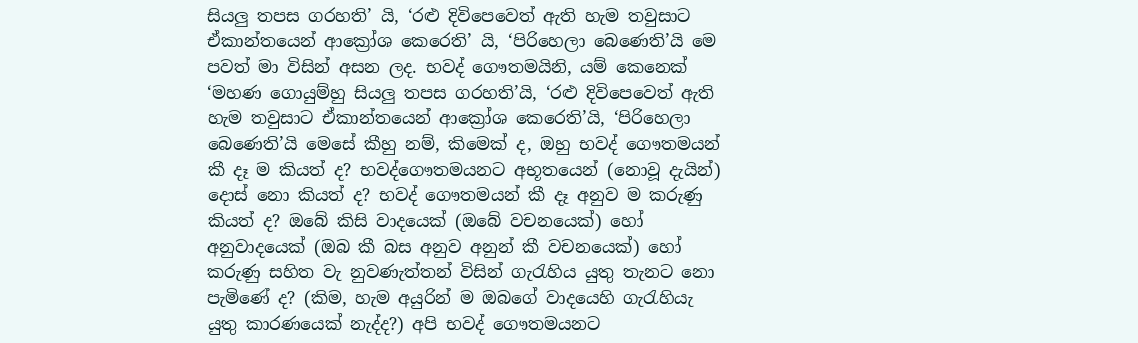සියලු තපස ගරහති’ යි, ‘රළු දිවිපෙවෙත් ඇති හැම තවුසාට ඒකාන්තයෙන් ආක්‍රෝශ කෙරෙති’ යි, ‘පිරිහෙලා බෙණෙති’යි මෙ පවත් මා විසින් අසන ලද. භවද් ගෞතමයිනි, යම් කෙනෙක් ‘මහණ ගොයුම්හු සියලු තපස ගරහති’යි, ‘රළු දිවිපෙවෙත් ඇති හැම තවුසාට ඒකාන්තයෙන් ආක්‍රෝශ කෙරෙති’යි, ‘පිරිහෙලා බෙණෙති’යි මෙසේ කීහු නම්, කිමෙක් ද, ඔහු භවද් ගෞතමයන් කී දෑ ම කියත් ද? භවද්ගෞතමයනට අභූතයෙන් (නොවූ දැයින්) දොස් නො කියත් ද? භවද් ගෞතමයන් කී දෑ අනුව ම කරුණු කියත් ද? ඔබේ කිසි වාදයෙක් (ඔබේ වචනයෙක්) හෝ අනුවාදයෙක් (ඔබ කී බස අනුව අනුන් කී වචනයෙක්) හෝ කරුණු සහිත වැ නුවණැත්තන් විසින් ගැරැහිය යුතු තැනට නො පැමිණේ ද? (කිම, හැම අයුරින් ම ඔබගේ වාදයෙහි ගැරැහියැ යුතු කාරණයෙක් නැද්ද?) අපි භවද් ගෞතමයනට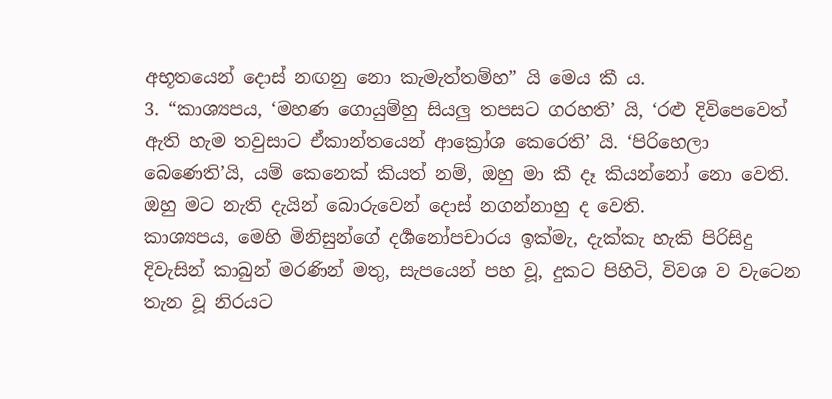අභූතයෙන් දොස් නඟනු නො කැමැත්තම්හ” යි මෙය කී ය.
3. “කාශ්‍යපය, ‘මහණ ගොයුම්හු සියලු තපසට ගරහති’ යි, ‘රළු දිවිපෙවෙත් ඇති හැම තවුසාට ඒකාන්තයෙන් ආක්‍රෝශ කෙරෙති’ යි. ‘පිරිහෙලා බෙණෙති’යි, යම් කෙනෙක් කියත් නම්, ඔහු මා කී දෑ කියන්නෝ නො වෙති. ඔහු මට නැති දැයින් බොරුවෙන් දොස් නගන්නාහු ද වෙති.
කාශ්‍යපය, මෙහි මිනිසුන්ගේ දර්‍ශනෝපචාරය ඉක්මැ, දැක්කැ හැකි පිරිසිදු දිවැසින් කාබුන් මරණින් මතු, සැපයෙන් පහ වූ, දුකට පිහිටි, විවශ ව වැටෙන තැන වූ නිරයට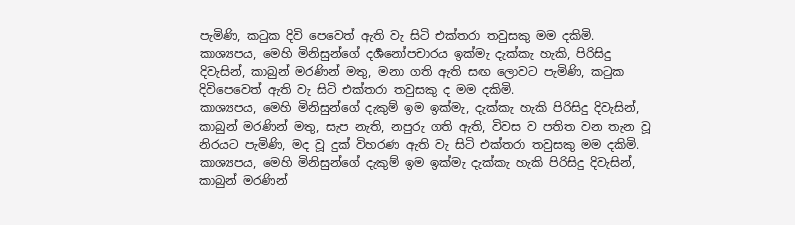පැමිණි, කටුක දිවි පෙවෙත් ඇති වැ සිටි එක්තරා තවුසකු මම දකිමි. කාශ්‍යපය, මෙහි මිනිසුන්ගේ දර්‍ශනෝපචාරය ඉක්මැ දැක්කැ හැකි, පිරිසිදු දිවැසින්, කාබුන් මරණින් මතු, මනා ගති ඇති සඟ ලොවට පැමිණි, කටුක දිවිපෙවෙත් ඇති වැ සිටි එක්තරා තවුසකු ද මම දකිමි.
කාශ්‍යපය, මෙහි මිනිසුන්ගේ දැකුම් ඉම ඉක්මැ, දැක්කැ හැකි පිරිසිදු දිවැසින්, කාබුන් මරණින් මතු, සැප නැති, නපුරු ගති ඇති, විවස ව පතිත වන තැන වූ නිරයට පැමිණි, මද වූ දුක් විහරණ ඇති වැ සිටි එක්තරා තවුසකු මම දකිමි.
කාශ්‍යපය, මෙහි මිනිසුන්ගේ දැකුම් ඉම ඉක්මැ දැක්කැ හැකි පිරිසිදු දිවැසින්, කාබුන් මරණින්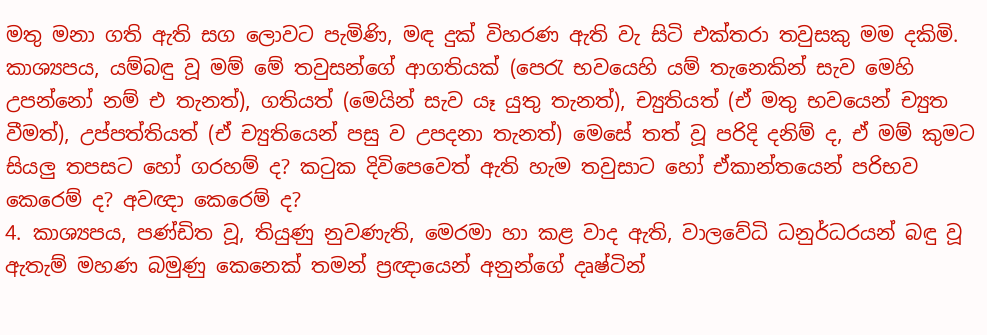මතු මනා ගති ඇති සග ලොවට පැමිණි, මඳ දුක් විහරණ ඇති වැ සිටි එක්තරා තවුසකු මම දකිමි.
කාශ්‍යපය, යම්බඳු වූ මම් මේ තවුසන්ගේ ආගතියක් (පෙරැ භවයෙහි යම් තැනෙකින් සැව මෙහි උපන්නෝ නම් එ තැනත්), ගතියත් (මෙයින් සැව යෑ යුතු තැනත්), ච්‍යුතියත් (ඒ මතු භවයෙන් ච්‍යුත වීමත්), උප්පත්තියත් (ඒ ච්‍යුතියෙන් පසු ව උපදනා තැනත්) මෙසේ තත් වූ පරිදි දනිම් ද, ඒ මම් කුමට සියලු තපසට හෝ ගරහම් ද? කටුක දිවිපෙවෙත් ඇති හැම තවුසාට හෝ ඒකාන්තයෙන් පරිභව කෙරෙම් ද? අවඥා කෙරෙම් ද?
4. කාශ්‍යපය, පණ්ඩිත වූ, තියුණු නුවණැති, මෙරමා හා කළ වාද ඇති, වාලවේධි ධනුර්ධරයන් බඳු වූ ඇතැම් මහණ බමුණු කෙනෙක් තමන් ප්‍රඥායෙන් අනුන්ගේ දෘෂ්ටින්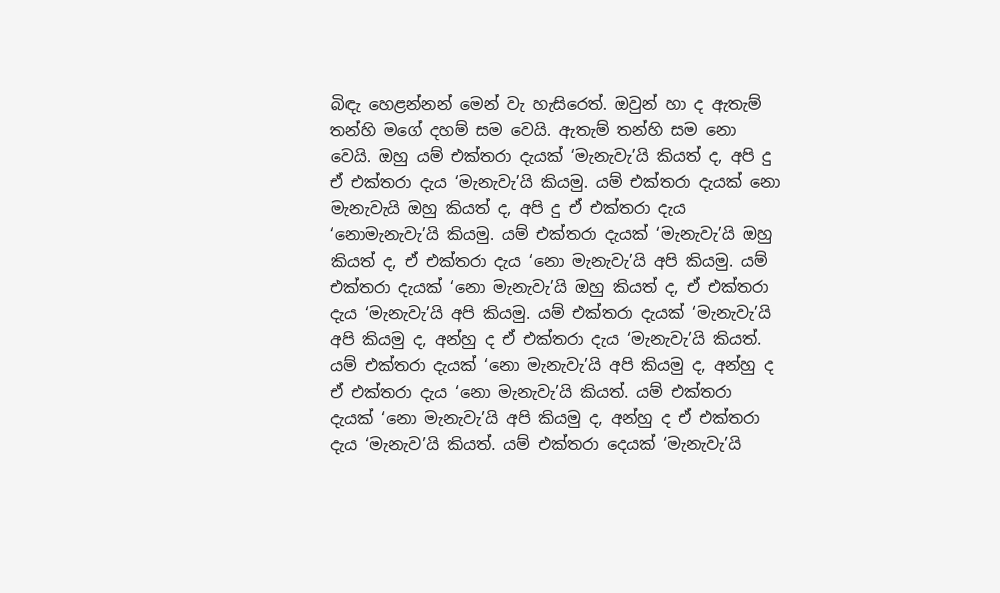බිඳැ හෙළන්නන් මෙන් වැ හැසිරෙත්. ඔවුන් හා ද ඇතැම් තන්හි මගේ දහම් සම වෙයි. ඇතැම් තන්හි සම නො වෙයි. ඔහු යම් එක්තරා දැයක් ‘මැනැවැ’යි කියත් ද, අපි දු ඒ එක්තරා දැය ‘මැනැවැ’යි කියමු. යම් එක්තරා දැයක් නො මැනැවැයි ඔහු කියත් ද, අපි දු ඒ එක්තරා දැය ‘නොමැනැවැ’යි කියමු. යම් එක්තරා දැයක් ‘මැනැවැ’යි ඔහු කියත් ද, ඒ එක්තරා දැය ‘නො මැනැවැ’යි අපි කියමු. යම් එක්තරා දැයක් ‘නො මැනැවැ’යි ඔහු කියත් ද, ඒ එක්තරා දැය ‘මැනැවැ’යි අපි කියමු. යම් එක්තරා දැයක් ‘මැනැවැ’යි අපි කියමු ද, අන්හු ද ඒ එක්තරා දැය ‘මැනැවැ’යි කියත්. යම් එක්තරා දැයක් ‘නො මැනැවැ’යි අපි කියමු ද, අන්හු ද ඒ එක්තරා දැය ‘නො මැනැවැ’යි කියත්. යම් එක්තරා දැයක් ‘නො මැනැවැ’යි අපි කියමු ද, අන්හු ද ඒ එක්තරා දැය ‘මැනැව’යි කියත්. යම් එක්තරා දෙයක් ‘මැනැවැ’යි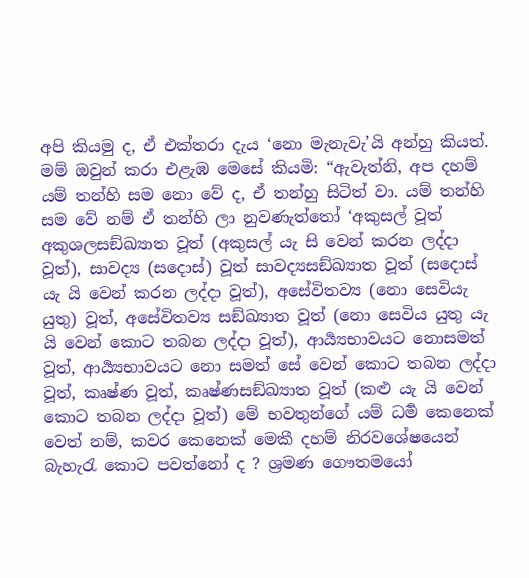අපි කියමු ද, ඒ එක්තරා දැය ‘නො මැනැවැ’යි අන්හු කියත්.
මම් ඔවුන් කරා එළැඹ මෙසේ කියමි: “ඇවැත්නි, අප දහම් යම් තන්හි සම නො වේ ද, ඒ තන්හු සිටිත් වා. යම් තන්හි සම වේ නම් ඒ තන්හි ලා නුවණැත්තෝ ‘අකුසල් වූත් අකුශලසඞ්ඛ්‍යාත වූත් (අකුසල් යැ සි වෙන් කරන ලද්දා වූත්), සාවද්‍ය (සදොස්) වූත් සාවද්‍යසඞ්ඛ්‍යාත වූත් (සදොස් යැ යි වෙන් කරන ලද්දා වූත්), අසේවිතව්‍ය (නො සෙවියැ යුතු) වූත්, අසේවිතව්‍ය සඞ්ඛ්‍යාත වූත් (නො සෙවිය යුතු යැ යි වෙන් කොට තබන ලද්දා වූත්), ආර්‍ය්‍යභාවයට නොසමත් වූත්, ආර්‍ය්‍යභාවයට නො සමත් සේ වෙන් කොට තබන ලද්දා වූත්, කෘෂ්ණ වූත්, කෘෂ්ණසඞ්ඛ්‍යාත වූත් (කළු යැ යි වෙන් කොට තබන ලද්දා වූත්) මේ භවතුන්ගේ යම් ධර්‍ම කෙනෙක් වෙත් නම්, කවර කෙනෙක් මෙකී දහම් නිරවශේෂයෙන් බැහැරැ කොට පවත්නෝ ද ? ශ්‍රමණ ගෞතමයෝ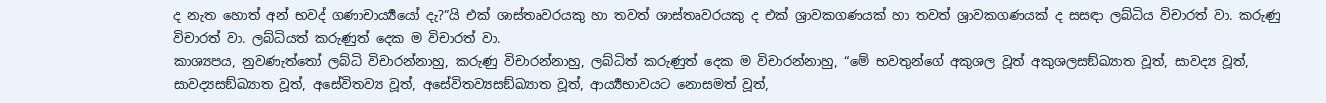ද නැත හොත් අන් භවද් ගණාචාර්‍ය්‍යයෝ දැ?”යි එක් ශාස්තෘවරයකු හා තවත් ශාස්තෘවරයකු ද එක් ශ්‍රාවකගණයක් හා තවත් ශ්‍රාවකගණයක් ද සසඳා ලබ්ධිය විචාරත් වා. කරුණු විචාරත් වා. ලබ්ධියත් කරුණුත් දෙක ම විචාරත් වා.
කාශ්‍යපය, නුවණැත්තෝ ලබ්ධි විචාරන්නාහු, කරුණු විචාරන්නාහු, ලබ්ධිත් කරුණුත් දෙක ම විචාරන්නාහු, “මේ භවතුන්ගේ අකුශල වූත් අකුශලසඞ්ඛ්‍යාත වූත්, සාවද්‍ය වූත්, සාවද්‍යසඞ්ඛ්‍යාත වූත්, අසේවිතව්‍ය වූත්, අසේවිතව්‍යසඞ්ඛ්‍යාත වූත්, ආර්‍ය්‍යභාවයට නොසමත් වූත්,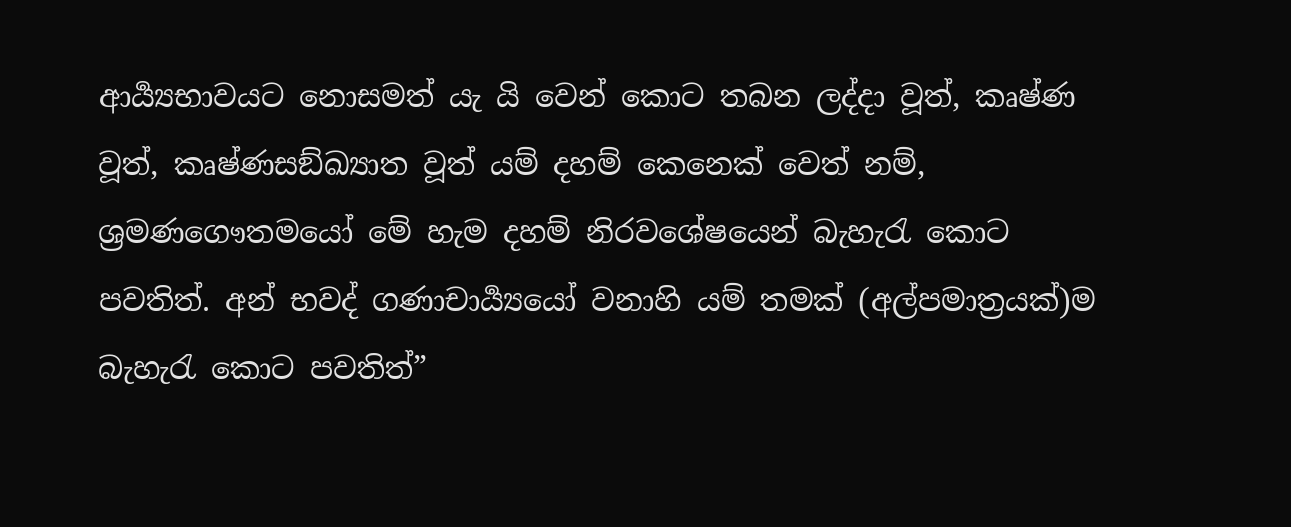ආර්‍ය්‍යභාවයට නොසමත් යැ යි වෙන් කොට තබන ලද්දා වූත්, කෘෂ්ණ වූත්, කෘෂ්ණසඞ්ඛ්‍යාත වූත් යම් දහම් කෙනෙක් වෙත් නම්, ශ්‍රමණගෞතමයෝ මේ හැම දහම් නිරවශේෂයෙන් බැහැරැ කොට පවතිත්. අන් භවද් ගණාචාර්‍ය්‍යයෝ වනාහි යම් තමක් (අල්පමාත්‍රයක්)ම බැහැරැ කොට පවතිත්”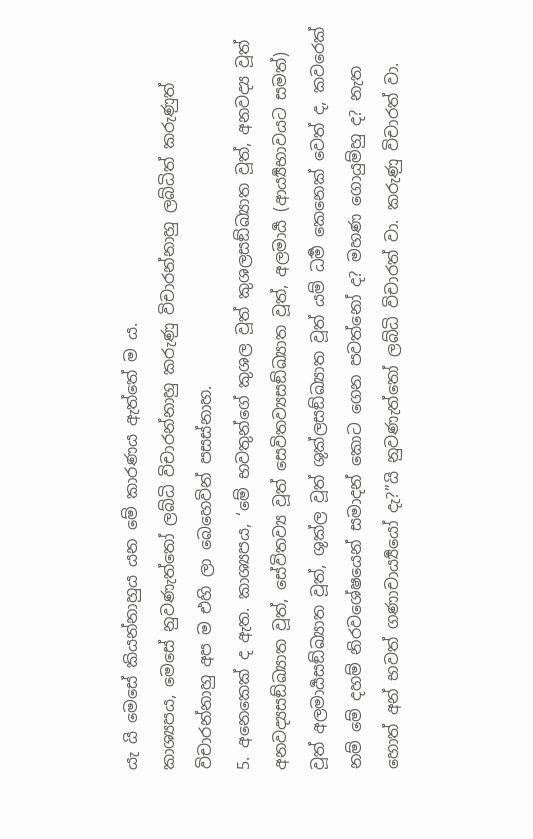යැ යි මෙසේ කියන්නාහුය යන මේ කාරණය ඇත්තේ ම ය.
කාශ්‍යපය, මෙසේ නුවණැත්තෝ ලබ්ධි විචාරන්නාහු කරුණු විචාරන්නාහු ලබ්ධිත් කරුණුත් විචාරන්නාහු අප ම එහි ලා බෙහෙවින් පසස්නාහ.
5. අනෙකෙක් ද ඇත. කාශ්‍යපය, ‘මේ භවතුන්ගේ කුශල වූත් කුශලසඞ්ඛ්‍යාත වූත්, අනවද්‍ය වූත් අනවද්‍යසඞ්ඛ්‍යාත වූත්, සේවිතව්‍ය වූත් සෙවිතව්‍යසඞ්ඛ්‍යාත වූත්, අලමාර්‍ය (ආර්‍ය්‍යභාවයට සමත්) වූත් අලමාර්‍යසඞ්ඛ්‍යාත වූත්, ශුක්ල වූත් ශුක්ලසඞ්ඛ්‍යාත වූත් යම් ධර්‍ම කෙනෙක් වෙත් ද, කවරෙක් නම් මේ දහම් නිරවශේෂයෙන් සමාදන් කොට ගෙන පවත්නෝ ද? මහණ ගොයුම්හු ද? නැත හොත් අන් භවත් ගණාචාර්‍ය්‍යයෝ දැ?”යි නුවණැත්තෝ ලබ්ධි විචාරත් වා. කරුණු විචාරත් වා.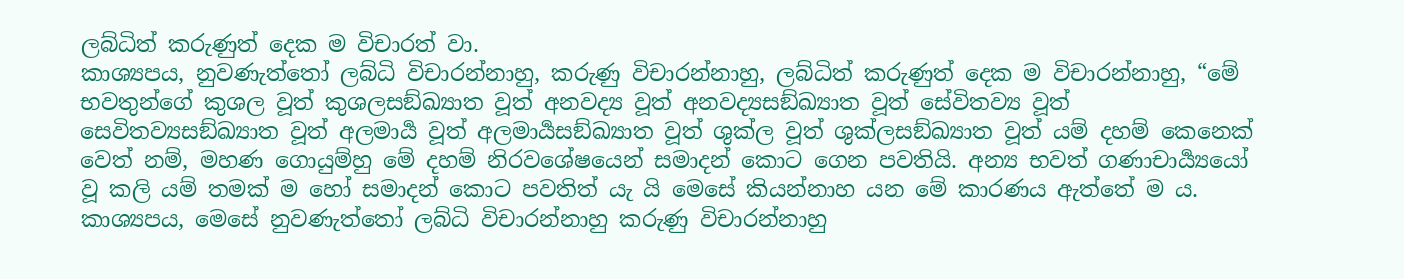ලබ්ධිත් කරුණුත් දෙක ම විචාරත් වා.
කාශ්‍යපය, නුවණැත්තෝ ලබ්ධි විචාරන්නාහු, කරුණු විචාරන්නාහු, ලබ්ධිත් කරුණුත් දෙක ම විචාරන්නාහු, “මේ භවතුන්ගේ කුශල වූත් කුශලසඞ්ඛ්‍යාත වූත් අනවද්‍ය වූත් අනවද්‍යසඞ්ඛ්‍යාත වූත් සේවිතව්‍ය වූත් සෙවිතව්‍යසඞ්ඛ්‍යාත වූත් අලමාර්‍ය වූත් අලමාර්‍යසඞ්ඛ්‍යාත වූත් ශුක්ල වූත් ශුක්ලසඞ්ඛ්‍යාත වූත් යම් දහම් කෙනෙක් වෙත් නම්, මහණ ගොයුම්හු මේ දහම් නිරවශේෂයෙන් සමාදන් කොට ගෙන පවතියි. අන්‍ය භවත් ගණාචාර්‍ය්‍යයෝ වූ කලි යම් තමක් ම හෝ සමාදන් කොට පවතිත් යැ යි මෙසේ කියන්නාහ යන මේ කාරණය ඇත්තේ ම ය.
කාශ්‍යපය, මෙසේ නුවණැත්තෝ ලබ්ධි විචාරන්නාහු කරුණු විචාරන්නාහු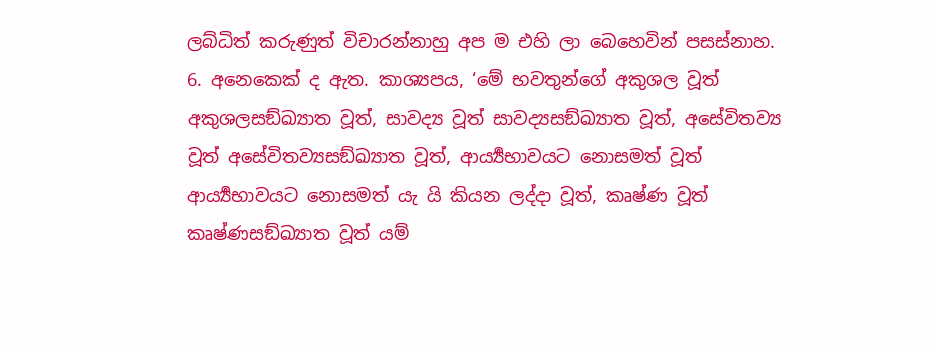ලබ්ධිත් කරුණුත් විචාරන්නාහු අප ම එහි ලා බෙහෙවින් පසස්නාහ.
6. අනෙකෙක් ද ඇත. කාශ්‍යපය, ‘මේ භවතුන්ගේ අකුශල වූත් අකුශලසඞ්ඛ්‍යාත වූත්, සාවද්‍ය වූත් සාවද්‍යසඞ්ඛ්‍යාත වූත්, අසේවිතව්‍ය වූත් අසේවිතව්‍යසඞ්ඛ්‍යාත වූත්, ආර්‍ය්‍යභාවයට නොසමත් වූත් ආර්‍ය්‍යභාවයට නොසමත් යැ යි කියන ලද්දා වූත්, කෘෂ්ණ වූත් කෘෂ්ණසඞ්ඛ්‍යාත වූත් යම්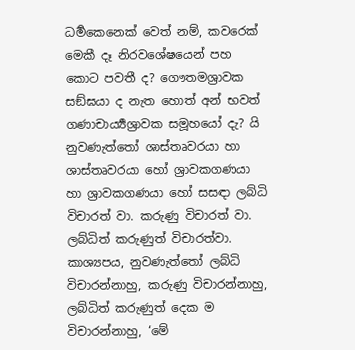ධර්‍මකෙනෙක් වෙත් නම්, කවරෙක් මෙකී දෑ නිරවශේෂයෙන් පහ කොට පවතී ද? ගෞතමශ්‍රාවක සඞ්ඝයා ද නැත හොත් අන් භවත් ගණාචාර්‍ය්‍යශ්‍රාවක සමූහයෝ දැ? යි නුවණැත්තෝ ශාස්තෘවරයා හා ශාස්තෘවරයා හෝ ශ්‍රාවකගණයා හා ශ්‍රාවකගණයා හෝ සසඳා ලබ්ධි විචාරත් වා. කරුණු විචාරත් වා. ලබ්ධිත් කරුණුත් විචාරත්වා.
කාශ්‍යපය, නුවණැත්තෝ ලබ්ධි විචාරන්නාහු, කරුණු විචාරන්නාහු, ලබ්ධිත් කරුණුත් දෙක ම විචාරන්නාහු, ‘මේ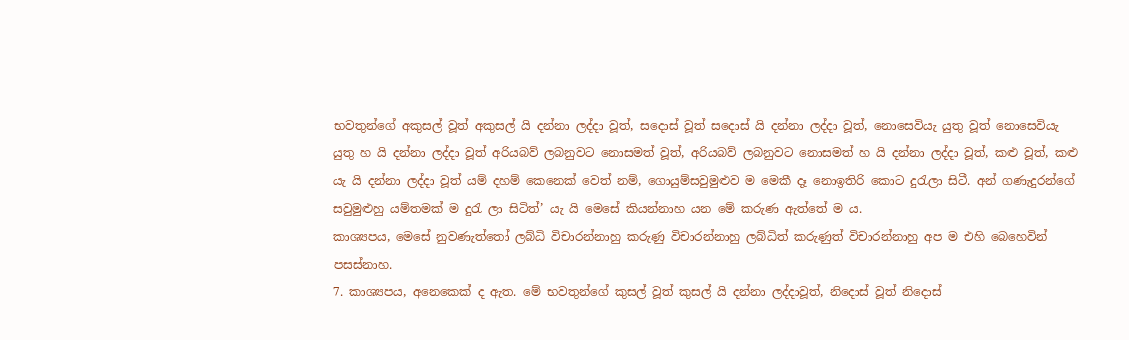භවතුන්ගේ අකුසල් වූත් අකුසල් යි දන්නා ලද්දා වූත්, සදොස් වූත් සදොස් යි දන්නා ලද්දා වූත්, නොසෙවියැ යුතු වූත් නොසෙවියැ යුතු හ යි දන්නා ලද්දා වූත් අරියබව් ලබනුවට නොසමත් වූත්, අරියබව් ලබනුවට නොසමත් හ යි දන්නා ලද්දා වූත්, කළු වූත්, කළු යැ යි දන්නා ලද්දා වූත් යම් දහම් කෙනෙක් වෙත් නම්, ගොයුම්සවුමුළුව ම මෙකී දෑ නොඉතිරි කොට දුරැලා සිටී. අන් ගණැදුරන්ගේ සවුමුළුහු යම්තමක් ම දුරැ ලා සිටිත්’ යැ යි මෙසේ කියන්නාහ යන මේ කරුණ ඇත්තේ ම ය.
කාශ්‍යපය, මෙසේ නුවණැත්තෝ ලබ්ධි විචාරන්නාහු කරුණු විචාරන්නාහු ලබ්ධිත් කරුණුත් විචාරන්නාහු අප ම එහි බෙහෙවින් පසස්නාහ.
7. කාශ්‍යපය, අනෙකෙක් ද ඇත. මේ භවතුන්ගේ කුසල් වූත් කුසල් යි දන්නා ලද්දාවූත්, නිදොස් වූත් නිදොස්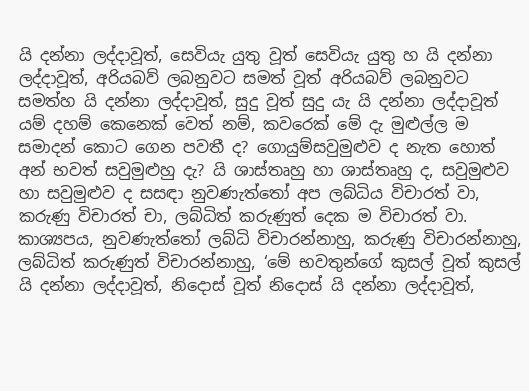යි දන්නා ලද්දාවූත්, සෙවියැ යුතු වූත් සෙවියැ යුතු හ යි දන්නා ලද්දාවූත්, අරියබව් ලබනුවට සමත් වූත් අරියබව් ලබනුවට සමත්හ යි දන්නා ලද්දාවූත්, සුදු වූත් සුදු යැ යි දන්නා ලද්දාවූත් යම් දහම් කෙනෙක් වෙත් නම්, කවරෙක් මේ දැ මුළුල්ල ම සමාදන් කොට ගෙන පවතී ද? ගොයුම්සවුමුළුව ද නැත හොත් අන් භවත් සවුමුළුහු දැ? යි ශාස්තෘහු හා ශාස්තෘහු ද, සවුමුළුව හා සවුමුළුව ද සසඳා නුවණැත්තෝ අප ලබ්ධිය විචාරත් වා, කරුණු විචාරත් චා, ලබ්ධිත් කරුණුත් දෙක ම විචාරත් වා.
කාශ්‍යපය, නුවණැත්තෝ ලබ්ධි විචාරන්නාහු, කරුණු විචාරන්නාහු, ලබ්ධිත් කරුණුත් විචාරන්නාහු, ‘මේ භවතුන්ගේ කුසල් වූත් කුසල් යි දන්නා ලද්දාවූත්, නිදොස් වූත් නිදොස් යි දන්නා ලද්දාවූත්,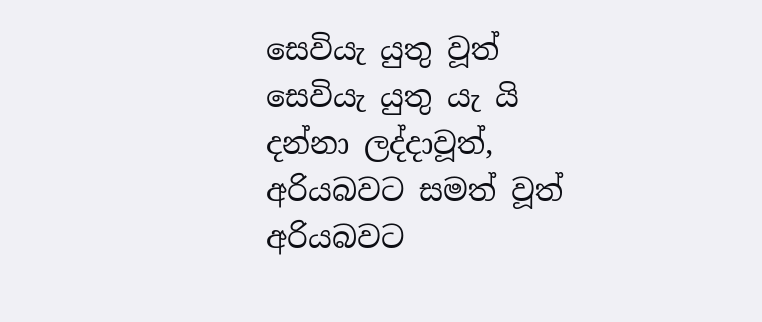සෙවියැ යුතු වූත් සෙවියැ යුතු යැ යි දන්නා ලද්දාවූත්, අරියබවට සමත් වූත් අරියබවට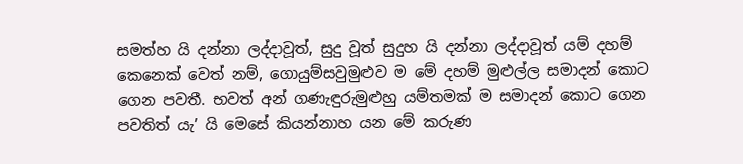සමත්හ යි දන්නා ලද්දාවූත්, සුදු වූත් සුදුහ යි දන්නා ලද්දාවූත් යම් දහම් කෙනෙක් වෙත් නම්, ගොයුම්සවුමුළුව ම මේ දහම් මුළුල්ල සමාදන් කොට ගෙන පවතී. භවත් අන් ගණැඳුරුමුළුහු යම්තමක් ම සමාදන් කොට ගෙන පවතිත් යැ’ යි මෙසේ කියන්නාහ යන මේ කරුණ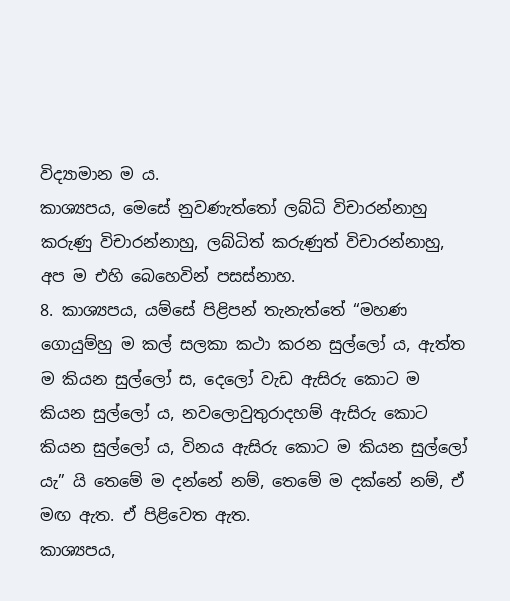විද්‍යාමාන ම ය.
කාශ්‍යපය, මෙසේ නුවණැත්තෝ ලබ්ධි විචාරන්නාහු කරුණු විචාරන්නාහු, ලබ්ධිත් කරුණුත් විචාරන්නාහු, අප ම එහි බෙහෙවින් පසස්නාහ.
8. කාශ්‍යපය, යම්සේ පිළිපන් තැනැත්තේ “මහණ ගොයුම්හු ම කල් සලකා කථා කරන සුල්ලෝ ය, ඇත්ත ම කියන සුල්ලෝ ස, දෙලෝ වැඩ ඇසිරු කොට ම කියන සුල්ලෝ ය, නවලොවුතුරාදහම් ඇසිරු කොට කියන සුල්ලෝ ය, විනය ඇසිරු කොට ම කියන සුල්ලෝ යැ” යි තෙමේ ම දන්නේ නම්, තෙමේ ම දක්නේ නම්, ඒ මඟ ඇත. ඒ පිළිවෙත ඇත.
කාශ්‍යපය,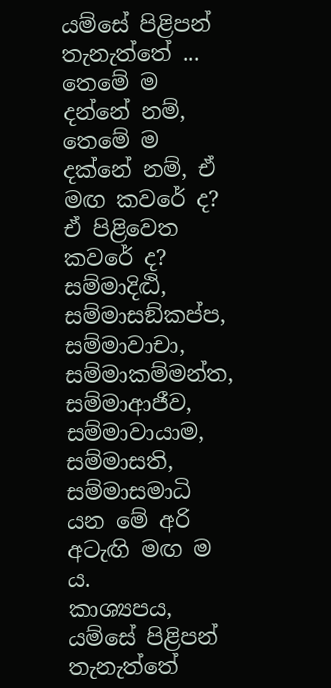යම්සේ පිළිපන් තැනැත්තේ ... තෙමේ ම දන්නේ නම්, තෙමේ ම දක්නේ නම්, ඒ මඟ කවරේ ද? ඒ පිළිවෙත කවරේ ද?
සම්මාදිට්‍ඨි, සම්මාසඞ්කප්ප, සම්මාවාචා, සම්මාකම්මන්ත, සම්මාආජීව, සම්මාවායාම, සම්මාසති, සම්මාසමාධි යන මේ අරි අටැඟි මඟ ම ය.
කාශ්‍යපය, යම්සේ පිළිපන් තැනැත්තේ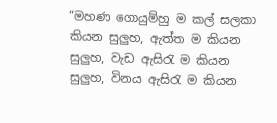“මහණ ගොයුම්හු ම කල් සලකා කියන සුලුහ, ඇත්ත ම කියන සුලුහ, වැඩ ඇසිරැ ම කියන සුලුහ, විනය ඇසිරැ ම කියන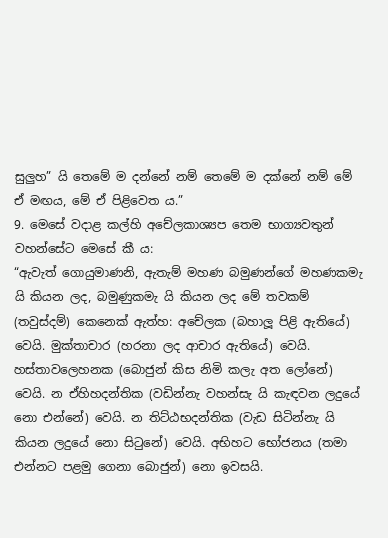සුලුහ” යි තෙමේ ම දන්නේ නම් තෙමේ ම දක්නේ නම් මේ ඒ මඟය, මේ ඒ පිළිවෙත ය.”
9. මෙසේ වදාළ කල්හි අචේලකාශ්‍යප තෙම භාග්‍යවතුන් වහන්සේට මෙසේ කී ය:
“ඇවැත් ගොයුමාණනි, ඇතැම් මහණ බමුණන්ගේ මහණකමැ යි කියන ලද, බමුණුකමැ යි කියන ලද මේ තවකම් (තවුස්දම්) කෙනෙක් ඇත්හ: අචේලක (බහාලූ පිළි ඇතියේ) වෙයි. මුක්තාචාර (හරනා ලද ආචාර ඇතියේ) වෙයි. හස්තාවලෙහනක (බොජුන් කිස නිමි කලැ අත ලෝනේ) වෙයි. න ඒහිහදන්තික (වඩින්නැ වහන්සැ යි කැඳවන ලදුයේ නො එන්නේ) වෙයි. න තිට්ඨභදන්තික (වැඩ සිටින්නැ යි කියන ලදුයේ නො සිටුනේ) වෙයි. අභිහට භෝජනය (තමා එන්නට පළමු ගෙනා බොජුන්) නො ඉවසයි.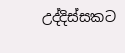උද්දිස්සකට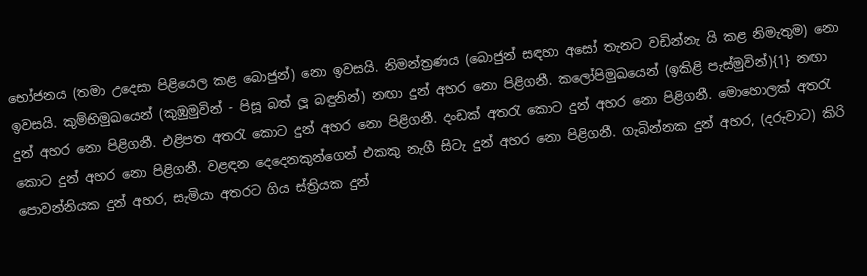භෝජනය (තමා උදෙසා පිළියෙල කළ බොජුන්) නො ඉවසයි. නිමන්ත්‍රණය (බොජුන් සඳහා අසෝ තැනට වඩින්නැ යි කළ නිමැතුම) නො ඉවසයි. කුම්භිමුඛයෙන් (කුඹුමුවින් - පිසූ බත් ලූ බඳුනින්) නඟා දුන් අහර නො පිළිගනී. කලෝපිමුඛයෙන් (ඉකිළි පැස්මුවින්){1} නඟා දුන් අහර නො පිළිගනී. එළිපත අතරැ කොට දුන් අහර නො පිළිගනී. දංඩක් අතරැ කොට දුන් අහර නො පිළිගනී. මොහොලක් අතරැ කොට දුන් අහර නො පිළිගනී. වළඳන දෙදෙනකුන්ගෙන් එකකු නැගී සිටැ දුන් අහර නො පිළිගනී. ගැබින්නක දුන් අහර, (දරුවාට) කිරි පොවන්නියක දුන් අහර, සැමියා අතරට ගිය ස්ත්‍රියක දුන්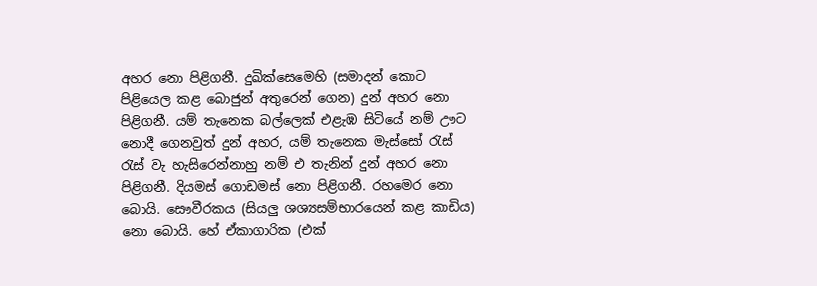අහර නො පිළිගනී. දුඛික්සෙමෙහි (සමාදන් කොට පිළියෙල කළ බොජුන් අතුරෙන් ගෙන) දුන් අහර නො පිළිගනී. යම් තැනෙක බල්ලෙක් එළැඹ සිටියේ නම් ඌට නොදී ගෙනවුත් දුන් අහර, යම් තැනෙක මැස්සෝ රැස් රැස් වැ හැසිරෙන්නාහු නම් එ තැනින් දුන් අහර නො පිළිගනී. දියමස් ගොඩමස් නො පිළිගනී. රහමෙර නො බොයි. සෞවීරකය (සියලු ශශ්‍යසම්භාරයෙන් කළ කාඩිය) නො බොයි. හේ ඒකාගාරික (එක්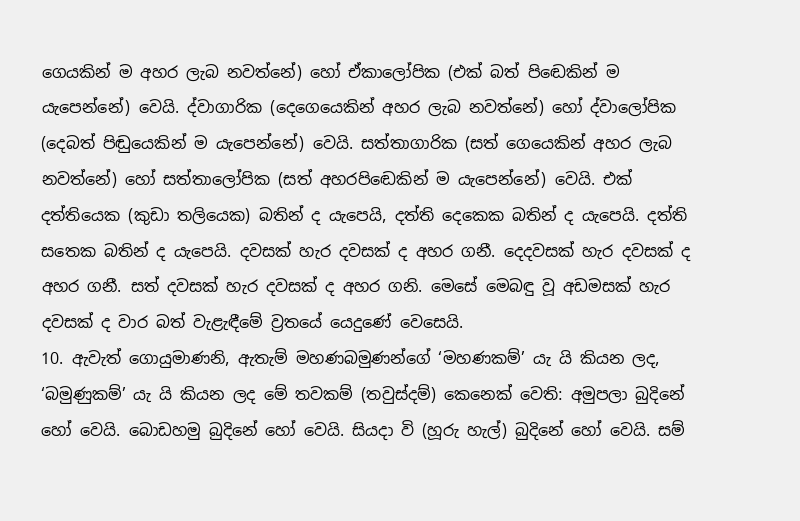ගෙයකින් ම අහර ලැබ නවත්නේ) හෝ ඒකාලෝපික (එක් බත් පිඬෙකින් ම යැපෙන්නේ) වෙයි. ද්වාගාරික (දෙගෙයෙකින් අහර ලැබ නවත්නේ) හෝ ද්වාලෝපික (දෙබත් පිඬුයෙකින් ම යැපෙන්නේ) වෙයි. සත්තාගාරික (සත් ගෙයෙකින් අහර ලැබ නවත්නේ) හෝ සත්තාලෝපික (සත් අහරපිඬෙකින් ම යැපෙන්නේ) වෙයි. එක් දත්තියෙක (කුඩා තලියෙක) බතින් ද යැපෙයි, දත්ති දෙකෙක බතින් ද යැපෙයි. දත්ති සතෙක බතින් ද යැපෙයි. දවසක් හැර දවසක් ද අහර ගනී. දෙදවසක් හැර දවසක් ද අහර ගනී. සත් දවසක් හැර දවසක් ද අහර ගනි. මෙසේ මෙබඳු වූ අඩමසක් හැර දවසක් ද වාර බත් වැළැඳීමේ ව්‍රතයේ යෙදුණේ වෙසෙයි.
10. ඇවැත් ගොයුමාණනි, ඇතැම් මහණබමුණන්ගේ ‘මහණකම්’ යැ යි කියන ලද, ‘බමුණුකම්’ යැ යි කියන ලද මේ තවකම් (තවුස්දම්) කෙනෙක් වෙති: අමුපලා බුදිනේ හෝ වෙයි. බොඩහමු බුදිනේ හෝ වෙයි. සියදා වි (හූරු හැල්) බුදිනේ හෝ වෙයි. සම්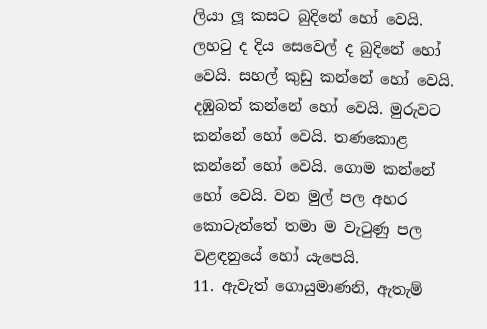ලියා ලූ කසට බුදිනේ හෝ වෙයි. ලහටු ද දිය සෙවෙල් ද බුදිනේ හෝ වෙයි. සහල් කුඩු කන්නේ හෝ වෙයි. දඹුබත් කන්නේ හෝ වෙයි. මුරුවට කන්නේ හෝ වෙයි. තණකොළ කන්නේ හෝ වෙයි. ගොම කන්නේ හෝ වෙයි. වන මුල් පල අහර කොටැත්තේ තමා ම වැටුණු පල වළඳනුයේ හෝ යැපෙයි.
11. ඇවැත් ගොයුමාණනි, ඇතැම්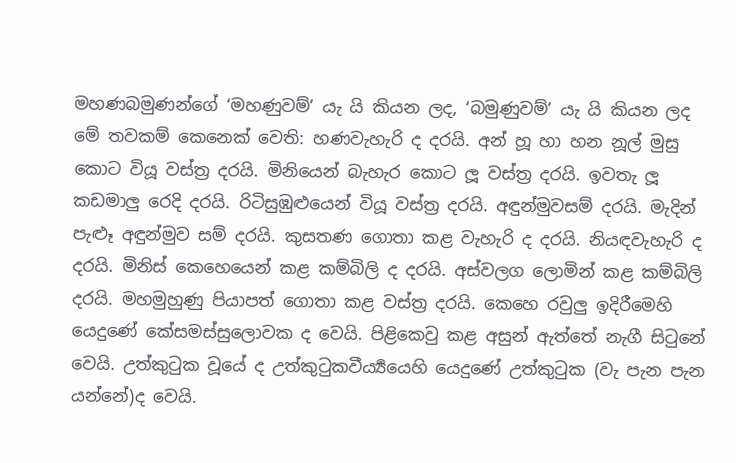මහණබමුණන්ගේ ‘මහණුවම්’ යැ යි කියන ලද, ‘බමුණුවම්’ යැ යි කියන ලද මේ තවකම් කෙනෙක් වෙති: හණවැහැරි ද දරයි. අන් හූ හා හන නූල් මුසු කොට වියූ වස්ත්‍ර දරයි. මිනියෙන් බැහැර කොට ලූ වස්ත්‍ර දරයි. ඉවතැ ලූ කඩමාලු රෙදි දරයි. රිටිසුඹුළුයෙන් වියූ වස්ත්‍ර දරයි. අඳුන්මුවසම් දරයි. මැදින් පැළූ අඳුන්මුව සම් දරයි. කුසතණ ගොතා කළ වැහැරි ද දරයි. නියඳවැහැරි ද දරයි. මිනිස් කෙහෙයෙන් කළ කම්බිලි ද දරයි. අස්වලග ලොමින් කළ කම්බිලි දරයි. මහමුහුණු පියාපත් ගොතා කළ වස්ත්‍ර දරයි. කෙහෙ රවුලු ඉදිරීමෙහි යෙදුණේ කේසමස්සුලොවක ද වෙයි. පිළිකෙවු කළ අසුන් ඇත්තේ නැගී සිටුනේ වෙයි. උත්කුටුක වූයේ ද උත්කුටුකවීර්‍ය්‍යයෙහි යෙදුණේ උත්කුටුක (වැ පැන පැන යන්නේ)ද වෙයි.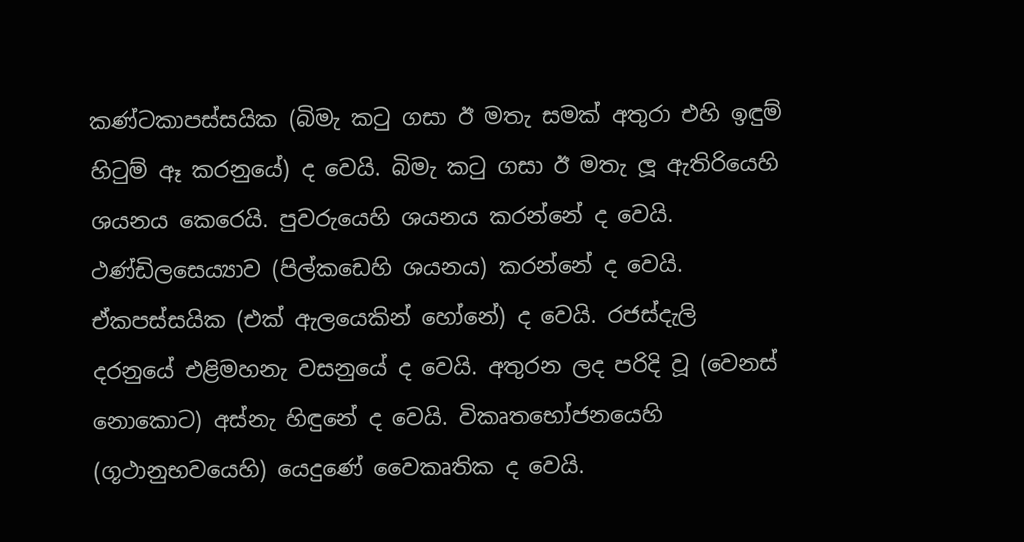කණ්ටකාපස්සයික (බිමැ කටු ගසා ඊ මතැ සමක් අතුරා එහි ඉඳුම් හිටුම් ඈ කරනුයේ) ද වෙයි. බිමැ කටු ගසා ඊ මතැ ලූ ඇතිරියෙහි ශයනය කෙරෙයි. පුවරුයෙහි ශයනය කරන්නේ ද වෙයි. ථණ්ඩිලසෙය්‍යාව (පිල්කඩෙහි ශයනය) කරන්නේ ද වෙයි. ඒකපස්සයික (එක් ඇලයෙකින් හෝනේ) ද වෙයි. රජස්දැලි දරනුයේ එළිමහනැ වසනුයේ ද වෙයි. අතුරන ලද පරිදි වූ (වෙනස් නොකොට) අස්නැ හිඳුනේ ද වෙයි. විකෘතභෝජනයෙහි (ගූථානුභවයෙහි) යෙදුණේ වෛකෘතික ද වෙයි.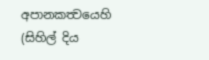අපානකත්‍වයෙහි (සිහිල් දිය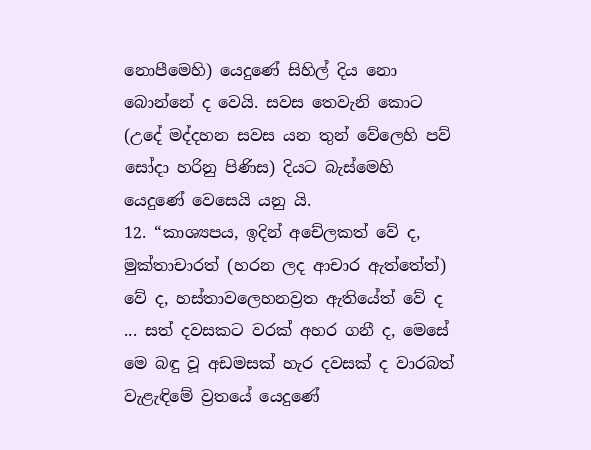නොපීමෙහි) යෙදුණේ සිහිල් දිය නො බොන්නේ ද වෙයි. සවස තෙවැනි කොට (උදේ මද්දහන සවස යන තුන් වේලෙහි පව් සෝදා හරිනු පිණිස) දියට බැස්මෙහි යෙදුණේ වෙසෙයි යනු යි.
12. “කාශ්‍යපය, ඉදින් අචේලකත් වේ ද, මුක්තාචාරත් (හරන ලද ආචාර ඇත්තේත්) වේ ද, හස්තාවලෙහනව්‍රත ඇතියේත් වේ ද ... සත් දවසකට වරක් අහර ගනී ද, මෙසේ මෙ බඳු වූ අඩමසක් හැර දවසක් ද වාරබත් වැළැඳිමේ ව්‍රතයේ යෙදුණේ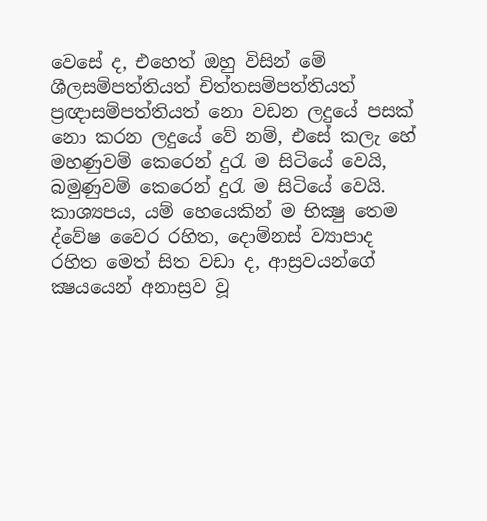වෙසේ ද, එහෙත් ඔහු විසින් මේ ශීලසම්පත්තියත් චිත්තසම්පත්තියත් ප්‍රඥාසම්පත්තියත් නො වඩන ලදුයේ පසක් නො කරන ලදුයේ වේ නම්, එසේ කලැ හේ මහණුවම් කෙරෙන් දුරැ ම සිටියේ වෙයි, බමුණුවම් කෙරෙන් දුරැ ම සිටියේ වෙයි.
කාශ්‍යපය, යම් හෙයෙකින් ම භික්‍ෂු තෙම ද්වේෂ වෛර රහිත, දොම්නස් ව්‍යාපාද රහිත මෙත් සිත වඩා ද, ආස්‍රවයන්ගේ ක්‍ෂයයෙන් අනාස්‍රව වූ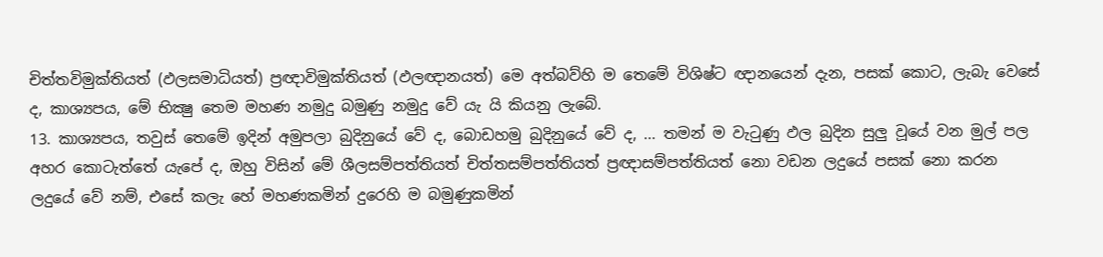චිත්තවිමුක්තියත් (ඵලසමාධියත්) ප්‍රඥාවිමුක්තියත් (ඵලඥානයත්) මෙ අත්බව්හි ම තෙමේ විශිෂ්ට ඥානයෙන් දැන, පසක් කොට, ලැබැ වෙසේ ද, කාශ්‍යපය, මේ භික්‍ෂු තෙම මහණ නමුදු බමුණු නමුදු වේ යැ යි කියනු ලැබේ.
13. කාශ්‍යපය, තවුස් තෙමේ ඉදින් අමුපලා බුදිනුයේ වේ ද, බොඩහමු බුදිනුයේ වේ ද, ... තමන් ම වැටුණු ඵල බුදින සුලු වූයේ වන මුල් පල අහර කොටැත්තේ යැපේ ද, ඔහු විසින් මේ ශීලසම්පත්තියත් චිත්තසම්පත්තියත් ප්‍රඥාසම්පත්තියත් නො වඩන ලදුයේ පසක් නො කරන ලදුයේ වේ නම්, එසේ කලැ හේ මහණකමින් දුරෙහි ම බමුණුකමින්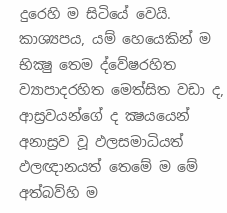දුරෙහි ම සිටියේ වෙයි.
කාශ්‍යපය, යම් හෙයෙකින් ම භික්‍ෂු තෙම ද්වේෂරහිත ව්‍යාපාදරහිත මෙත්සිත වඩා ද, ආස්‍රවයන්ගේ ද ක්‍ෂයයෙන් අනාස්‍රව වූ ඵලසමාධියත් ඵලඥානයත් තෙමේ ම මේ අත්බව්හි ම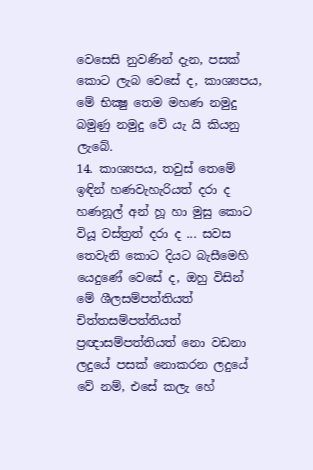වෙසෙසි නුවණින් දැන, පසක් කොට ලැබ වෙසේ ද, කාශ්‍යපය, මේ භික්‍ෂු තෙම මහණ නමුදු බමුණු නමුදු වේ යැ යි කියනු ලැබේ.
14. කාශ්‍යපය, තවුස් තෙමේ ඉඳින් හණවැහැරියත් දරා ද හණනූල් අන් හූ හා මුසු කොට වියූ වස්ත්‍රත් දරා ද ... සවස තෙවැනි කොට දියට බැසීමෙහි යෙදුණේ වෙසේ ද, ඔහු විසින් මේ ශීලසම්පත්තියත් චිත්තසම්පත්තියත් ප්‍රඥාසම්පත්තියත් නො වඩනා ලදුයේ පසක් නොකරන ලදුයේ වේ නම්, එසේ කලැ හේ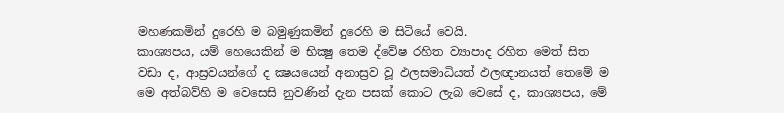මහණකමින් දුරෙහි ම බමුණුකමින් දුරෙහි ම සිටියේ වෙයි.
කාශ්‍යපය, යම් හෙයෙකින් ම භික්‍ෂු තෙම ද්වේෂ රහිත ව්‍යාපාද රහිත මෙත් සිත වඩා ද, ආස්‍රවයන්ගේ ද ක්‍ෂයයෙන් අනාස්‍රව වූ ඵලසමාධියත් ඵලඥානයත් තෙමේ ම මෙ අත්බව්හි ම වෙසෙසි නුවණින් දැන පසක් කොට ලැබ වෙසේ ද, කාශ්‍යපය, මේ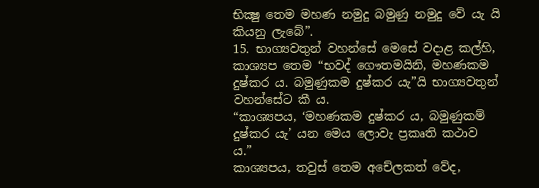භික්‍ෂු තෙම මහණ නමුදු බමුණු නමුදු වේ යැ යි කියනු ලැබේ”.
15. භාග්‍යවතුන් වහන්සේ මෙසේ වදාළ කල්හි, කාශ්‍යප තෙම “භවද් ගෞතමයිනි, මහණකම දුෂ්කර ය. බමුණුකම දුෂ්කර යැ”යි භාග්‍යවතුන් වහන්සේට කී ය.
“කාශ්‍යපය, ‘මහණකම දුෂ්කර ය, බමුණුකම් දුෂ්කර යැ’ යන මෙය ලොවැ ප්‍රකෘති කථාව ය.”
කාශ්‍යපය, තවුස් තෙම අචේලකත් වේද,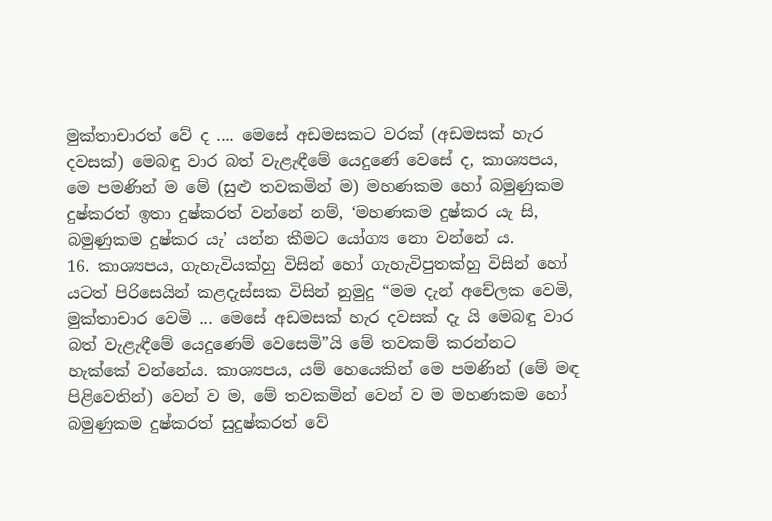මුක්තාචාරත් වේ ද .... මෙසේ අඩමසකට වරක් (අඩමසක් හැර දවසක්) මෙබඳු වාර බත් වැළැඳීමේ යෙදුණේ වෙසේ ද, කාශ්‍යපය, මෙ පමණින් ම මේ (සුළු තවකමින් ම) මහණකම හෝ බමුණුකම දුෂ්කරත් ඉතා දුෂ්කරත් වන්නේ නම්, ‘මහණකම දුෂ්කර යැ සි, බමුණුකම දුෂ්කර යැ’ යන්න කීමට යෝග්‍ය නො වන්නේ ය.
16. කාශ්‍යපය, ගැහැවියක්හු විසින් හෝ ගැහැවිපුතක්හු විසින් හෝ යටත් පිරිසෙයින් කළදැස්සක විසින් නුමුදු “මම දැන් අචේලක වෙමි, මුක්තාචාර වෙමි ... මෙසේ අඩමසක් හැර දවසක් දැ යි මෙබඳු වාර බත් වැළැඳීමේ යෙදුණෙම් වෙසෙමි”යි මේ තවකම් කරන්නට හැක්කේ වන්නේය. කාශ්‍යපය, යම් හෙයෙකින් මෙ පමණින් (මේ මඳ පිළිවෙතින්) වෙන් ව ම, මේ තවකමින් වෙන් ව ම මහණකම හෝ බමුණුකම දුෂ්කරත් සුදුෂ්කරත් වේ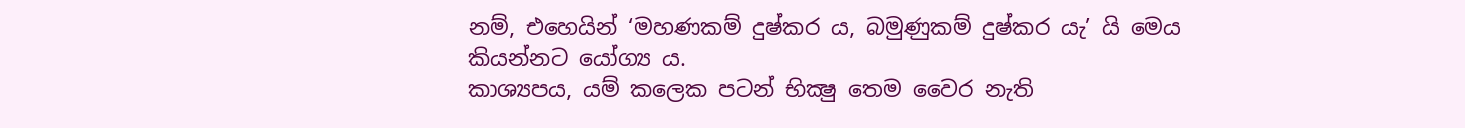නම්, එහෙයින් ‘මහණකම් දුෂ්කර ය, බමුණුකම් දුෂ්කර යැ’ යි මෙය කියන්නට යෝග්‍ය ය.
කාශ්‍යපය, යම් කලෙක පටන් භික්‍ෂු තෙම වෛර නැති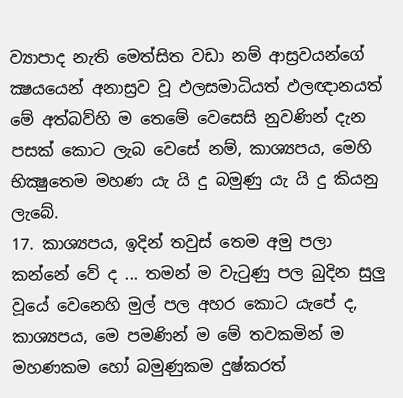ව්‍යාපාද නැති මෙත්සිත වඩා නම් ආස්‍රවයන්ගේ ක්‍ෂයයෙන් අනාස්‍රව වූ ඵලසමාධියත් ඵලඥානයත් මේ අත්බව්හි ම තෙමේ වෙසෙසි නුවණින් දැන පසක් කොට ලැබ වෙසේ නම්, කාශ්‍යපය, මෙහි භික්‍ෂුතෙම මහණ යැ යි දු බමුණු යැ යි දු කියනු ලැබේ.
17. කාශ්‍යපය, ඉදින් තවුස් තෙම අමු පලා කන්නේ වේ ද ... තමන් ම වැටුණු පල බුදින සුලු වූයේ වෙනෙහි මුල් පල අහර කොට යැපේ ද, කාශ්‍යපය, මෙ පමණින් ම මේ තවකමින් ම මහණකම හෝ බමුණුකම දුෂ්කරත්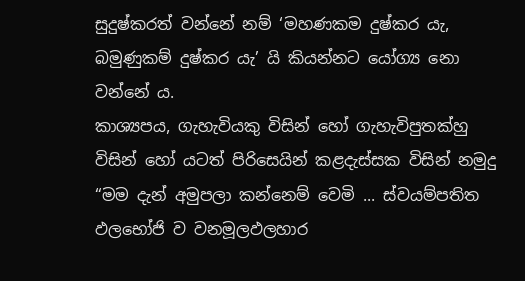සුදුෂ්කරත් වන්නේ නම් ‘මහණකම දුෂ්කර යැ, බමුණුකම් දුෂ්කර යැ’ යි කියන්නට යෝග්‍ය නො වන්නේ ය.
කාශ්‍යපය, ගැහැවියකු විසින් හෝ ගැහැවිපුතක්හු විසින් හෝ යටත් පිරිසෙයින් කළදැස්සක විසින් නමුදු “මම දැන් අමුපලා කන්නෙම් වෙමි ... ස්වයම්පතිත ඵලභෝජි ව වනමූලඵලහාර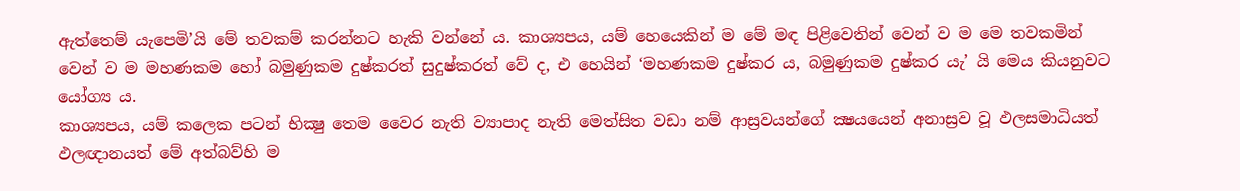ඇත්තෙම් යැපෙමි’යි මේ තවකම් කරන්නට හැකි වන්නේ ය. කාශ්‍යපය, යම් හෙයෙකින් ම මේ මඳ පිළිවෙතින් වෙන් ව ම මෙ තවකමින් වෙන් ව ම මහණකම හෝ බමුණුකම දුෂ්කරත් සුදුෂ්කරත් වේ ද, එ හෙයින් ‘මහණකම දුෂ්කර ය, බමුණුකම දුෂ්කර යැ’ යි මෙය කියනුවට යෝග්‍ය ය.
කාශ්‍යපය, යම් කලෙක පටන් භික්‍ෂු තෙම වෛර නැති ව්‍යාපාද නැති මෙත්සිත වඩා නම් ආස්‍රවයන්ගේ ක්‍ෂයයෙන් අනාස්‍රව වූ ඵලසමාධියත් ඵලඥානයත් මේ අත්බව්හි ම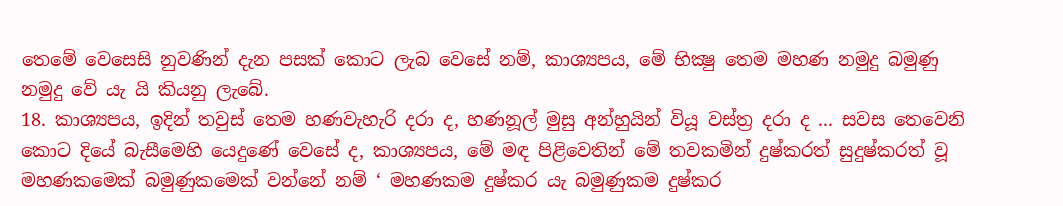තෙමේ වෙසෙසි නුවණින් දැන පසක් කොට ලැබ වෙසේ නම්, කාශ්‍යපය, මේ භික්‍ෂු තෙම මහණ නමුදු බමුණු නමුදු වේ යැ යි කියනු ලැබේ.
18. කාශ්‍යපය, ඉදින් තවුස් තෙම හණවැහැරි දරා ද, හණනූල් මුසු අන්හුයින් වියූ වස්ත්‍ර දරා ද ... සවස තෙවෙනි කොට දියේ බැසීමෙහි යෙදුණේ වෙසේ ද, කාශ්‍යපය, මේ මඳ පිළිවෙතින් මේ තවකමින් දුෂ්කරත් සුදුෂ්කරත් වූ මහණකමෙක් බමුණුකමෙක් වන්නේ නම් ‘ මහණකම දුෂ්කර යැ බමුණුකම දුෂ්කර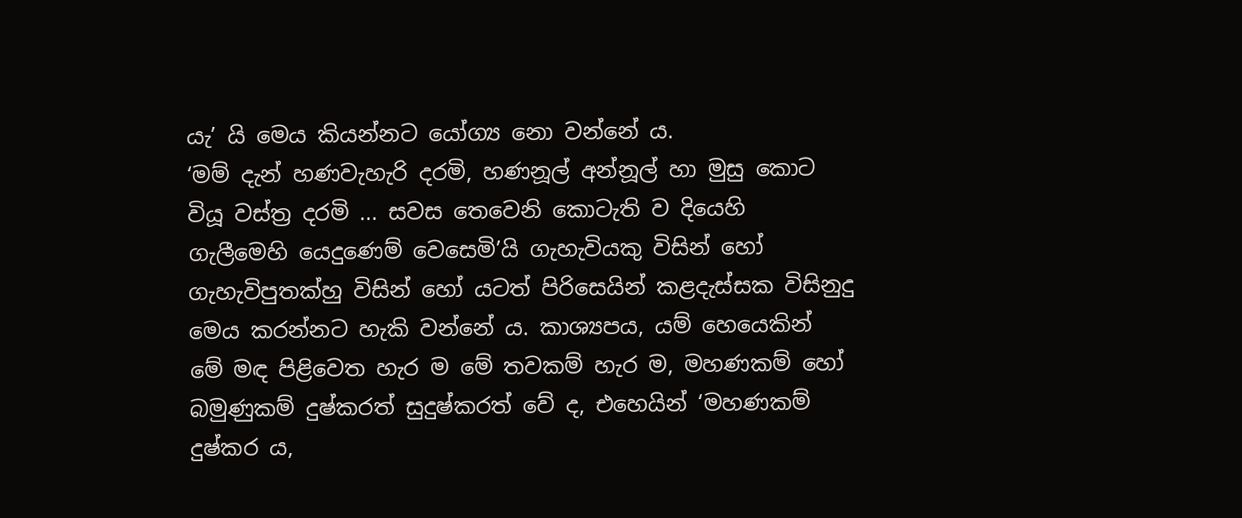යැ’ යි මෙය කියන්නට යෝග්‍ය නො වන්නේ ය.
‘මම් දැන් හණවැහැරි දරමි, හණනූල් අන්නූල් හා මුසු කොට වියූ වස්ත්‍ර දරමි ... සවස තෙවෙනි කොටැති ව දියෙහි ගැලීමෙහි යෙදුණෙම් වෙසෙමි’යි ගැහැවියකු විසින් හෝ ගැහැවිපුතක්හු විසින් හෝ යටත් පිරිසෙයින් කළදැස්සක විසිනුදු මෙය කරන්නට හැකි වන්නේ ය. කාශ්‍යපය, යම් හෙයෙකින් මේ මඳ පිළිවෙත හැර ම මේ තවකම් හැර ම, මහණකම් හෝ බමුණුකම් දුෂ්කරත් සුදුෂ්කරත් වේ ද, එහෙයින් ‘මහණකම් දුෂ්කර ය,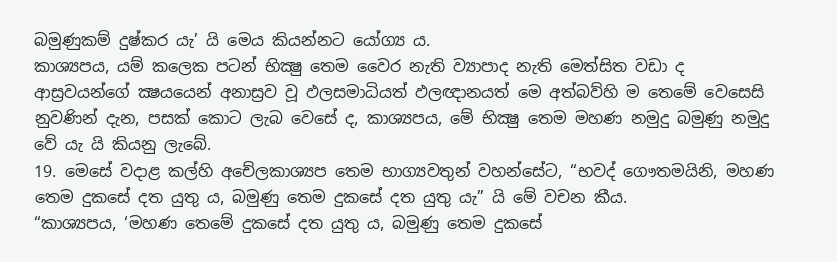බමුණුකම් දුෂ්කර යැ’ යි මෙය කියන්නට යෝග්‍ය ය.
කාශ්‍යපය, යම් කලෙක පටන් භික්‍ෂු තෙම වෛර නැති ව්‍යාපාද නැති මෙත්සිත වඩා ද ආස්‍රවයන්ගේ ක්‍ෂයයෙන් අනාස්‍රව වූ ඵලසමාධියත් ඵලඥානයත් මෙ අත්බව්හි ම තෙමේ වෙසෙසි නුවණින් දැන, පසක් කොට ලැබ වෙසේ ද, කාශ්‍යපය, මේ භික්‍ෂු තෙම මහණ නමුදු බමුණු නමුදු වේ යැ යි කියනු ලැබේ.
19. මෙසේ වදාළ කල්හි අචේලකාශ්‍යප තෙම භාග්‍යවතුන් වහන්සේට, “භවද් ගෞතමයිනි, මහණ තෙම දුකසේ දත යුතු ය, බමුණු තෙම දුකසේ දත යුතු යැ” යි මේ වචන කීය.
“කාශ්‍යපය, ‘මහණ තෙමේ දුකසේ දත යුතු ය, බමුණු තෙම දුකසේ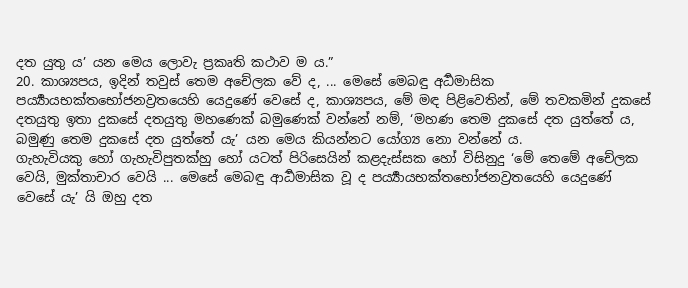දත යුතු ය’ යන මෙය ලොවැ ප්‍රකෘති කථාව ම ය.”
20. කාශ්‍යපය, ඉදින් තවුස් තෙම අචේලක වේ ද, ... මෙසේ මෙබඳු අර්‍ධමාසික පර්‍ය්‍යායභක්‍තභෝජනව්‍රතයෙහි යෙදුණේ වෙසේ ද, කාශ්‍යපය, මේ මඳ පිළිවෙතින්, මේ තවකමින් දුකසේ දතයුතු ඉතා දුකසේ දතයුතු මහණෙක් බමුණෙක් වන්නේ නම්, ‘මහණ තෙම දුකසේ දත යුත්තේ ය, බමුණු තෙම දුකසේ දත යුත්තේ යැ’ යන මෙය කියන්නට යෝග්‍ය නො වන්නේ ය.
ගැහැවියකු හෝ ගැහැවිපුතක්හු හෝ යටත් පිරිසෙයින් කළදැස්සක හෝ විසිනුදු ‘මේ තෙමේ අචේලක වෙයි, මුක්තාචාර වෙයි ... මෙසේ මෙබඳු ආර්‍ධමාසික වූ ද පර්‍ය්‍යායභක්තභෝජනව්‍රතයෙහි යෙදුණේ වෙසේ යැ’ යි ඔහු දත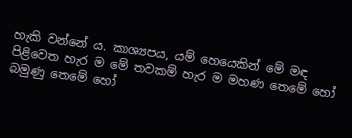හැකි වන්නේ ය. කාශ්‍යපය, යම් හෙයෙකින් මේ මඳ පිළිවෙත හැර ම මේ තවකම් හැර ම මහණ තෙමේ හෝ බමුණු තෙමේ හෝ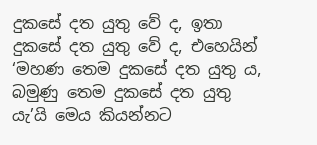දුකසේ දත යුතු වේ ද, ඉතා දුකසේ දත යුතු වේ ද, එහෙයින් ‘මහණ තෙම දුකසේ දත යුතු ය, බමුණු තෙම දුකසේ දත යුතු යැ’යි මෙය කියන්නට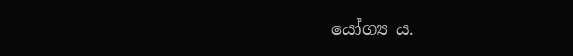යෝග්‍ය ය.